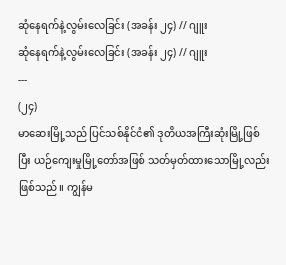ဆုံနေရက်နဲ့လွမ်းလေခြင်း (အခန်း ၂၄) // ဂျူး
ဆုံနေရက်နဲ့လွမ်းလေခြင်း (အခန်း ၂၄) // ဂျူး
---
(၂၄)
မာဆေးမြို့သည် ပြင်သစ်နိုင်ငံ၏ ဒုတိယအကြီးဆုံးမြို့ဖြစ်ပြီး ယဉ်ကျေးမှုမြို့တော်အဖြစ် သတ်မှတ်ထားသောမြို့လည်း ဖြစ်သည်။ ကျွန်မ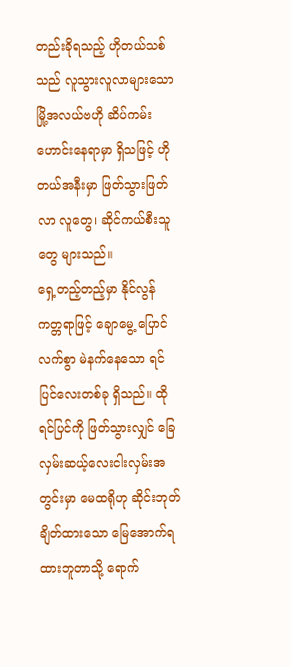တည်းခိုရသည့် ဟိုတယ်သစ်သည် လူသွားလူလာများသော မြို့အလယ်ဗဟို ဆိပ်ကမ်းဟောင်းနေရာမှာ ရှိသဖြင့် ဟိုတယ်အနီးမှာ ဖြတ်သွားဖြတ်လာ လူတွေ၊ ဆိုင်ကယ်စီးသူတွေ များသည်။
ရှေ့တည့်တည့်မှာ နိုင်လွန်ကတ္တရာဖြင့် ချောမွေ့ ပြောင်လက်စွာ မဲနက်နေသော ရင်ပြင်လေးတစ်ခု ရှိသည်။ ထိုရင်ပြင်ကို ဖြတ်သွားလျှင် ခြေလှမ်းဆယ့်လေးငါးလှမ်းအတွင်းမှာ မေထရိုဟု ဆိုင်းဘုတ်ချိတ်ထားသော မြေအောက်ရထားဘူတာသို့ ရောက်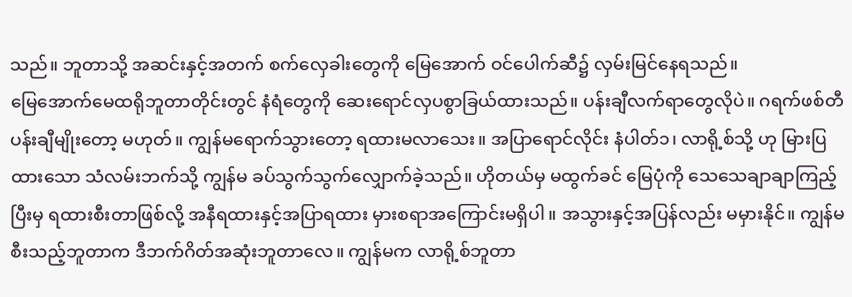သည်။ ဘူတာသို့ အဆင်းနှင့်အတက် စက်လှေခါးတွေကို မြေအောက် ဝင်ပေါက်ဆီ၌ လှမ်းမြင်နေရသည်။
မြေအောက်မေထရိုဘူတာတိုင်းတွင် နံရံတွေကို ဆေးရောင်လှပစွာခြယ်ထားသည်။ ပန်းချီလက်ရာတွေလိုပဲ။ ဂရက်ဖစ်တီ ပန်းချီမျိုးတော့ မဟုတ်။ ကျွန်မရောက်သွားတော့ ရထားမလာသေး။ အပြာရောင်လိုင်း နံပါတ်၁၊ လာရို့စ်သို့ ဟု မြားပြထားသော သံလမ်းဘက်သို့ ကျွန်မ ခပ်သွက်သွက်လျှောက်ခဲ့သည်။ ဟိုတယ်မှ မထွက်ခင် မြေပုံကို သေသေချာချာကြည့်ပြီးမှ ရထားစီးတာဖြစ်လို့ အနီရထားနှင့်အပြာရထား မှားစရာအကြောင်းမရှိပါ။ အသွားနှင့်အပြန်လည်း မမှားနိုင်။ ကျွန်မစီးသည့်ဘူတာက ဒီဘက်ဂိတ်အဆုံးဘူတာလေ။ ကျွန်မက လာရို့စ်ဘူတာ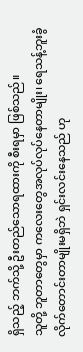ရှိသည့် ဘက်သို့ ဦးတည်သောရထားကို စီးရမှာ ဖြစ်သည်။
သူတို့ ဘူတာတွေမှာ ကလေးတွေအလုပ်လုပ်နေတာမျိုး၊ ရေသန့်ဘူးခွံ လိုက်တောင်းတာမျိုးမရှိဘဲ ရှင်းလင်းနေသည် ဟု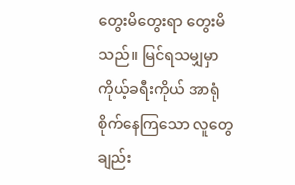တွေးမိတွေးရာ တွေးမိသည်။ မြင်ရသမျှမှာ ကိုယ့်ခရီးကိုယ် အာရုံစိုက်နေကြသော လူတွေချည်း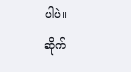ပါပဲ။
ဆိုက်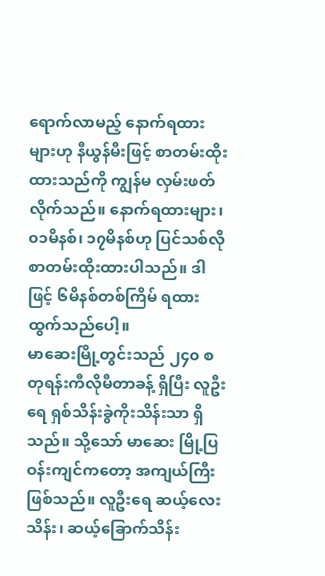ရောက်လာမည့် နောက်ရထားများဟု နီယွန်မီးဖြင့် စာတမ်းထိုးထားသည်ကို ကျွန်မ လှမ်းဖတ်လိုက်သည်။ နောက်ရထားများ၊ ၀၁မိနစ်၊ ၁၇မိနစ်ဟု ပြင်သစ်လို စာတမ်းထိုးထားပါသည်။ ဒါဖြင့် ၆မိနစ်တစ်ကြိမ် ရထားထွက်သည်ပေါ့။
မာဆေးမြို့တွင်းသည် ၂၄၀ စတုရန်းကီလိုမီတာခန့် ရှိပြီး လူဦးရေ ရှစ်သိန်းခွဲကိုးသိန်းသာ ရှိသည်။ သို့သော် မာဆေး မြို့ပြဝန်းကျင်ကတော့ အကျယ်ကြီးဖြစ်သည်။ လူဦးရေ ဆယ့်လေးသိန်း၊ ဆယ့်ခြောက်သိန်း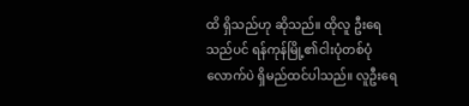ထိ ရှိသည်ဟု ဆိုသည်။ ထိုလူ ဦးရေသည်ပင် ရန်ကုန်မြို့၏ငါးပုံတစ်ပုံလောက်ပဲ ရှိမည်ထင်ပါသည်။ လူဦးရေ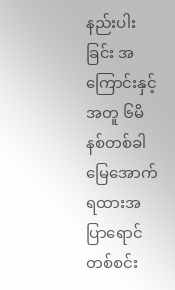နည်းပါးခြင်း အကြောင်းနှင့်အတူ ၆မိနစ်တစ်ခါ မြေအောက် ရထားအပြာရောင်တစ်စင်း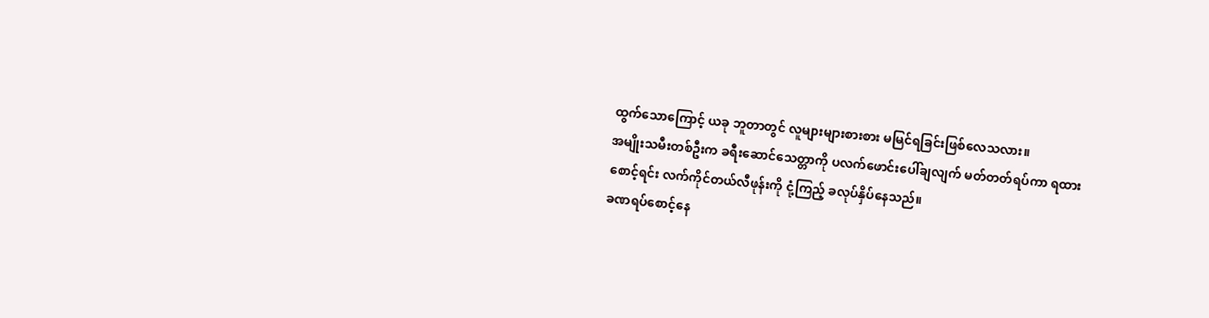ထွက်သောကြောင့် ယခု ဘူတာတွင် လူများများစားစား မမြင်ရခြင်းဖြစ်လေသလား။
အမျိုးသမီးတစ်ဦးက ခရီးဆောင်သေတ္တာကို ပလက်ဖောင်းပေါ်ချလျက် မတ်တတ်ရပ်ကာ ရထားစောင့်ရင်း လက်ကိုင်တယ်လီဖုန်းကို ငုံ့ကြည့် ခလုပ်နှိပ်နေသည်။
ခဏရပ်စောင့်နေ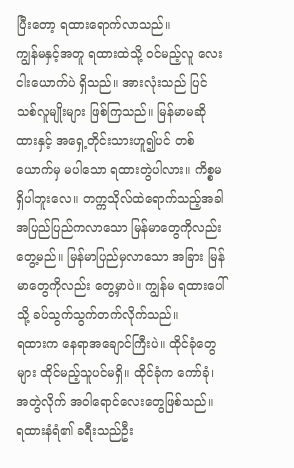ပြီးတော့ ရထားရောက်လာသည်။
ကျွန်မနှင့်အတူ ရထားထဲသို့ ဝင်မည့်လူ လေးငါးယောက်ပဲ ရှိသည်။ အားလုံးသည် ပြင်သစ်လူမျိုးများ ဖြစ်ကြသည်။ မြန်မာမဆိုထားနှင့် အရှေ့တိုင်းသားဟူ၍ပင် တစ်ယောက်မှ မပါသော ရထားတွဲပါလား။ ကိစ္စမရှိပါဘူးလေ။ တက္ကသိုလ်ထဲရောက်သည့်အခါ အပြည်ပြည်ကလာသော မြန်မာတွေကိုလည်း တွေ့မည်။ မြန်မာပြည်မှလာသော အခြား မြန်မာတွေကိုလည်း တွေ့မှာပဲ။ ကျွန်မ ရထားပေါ်သို့ ခပ်သွက်သွက်တက်လိုက်သည်။
ရထားက နေရာအချောင်ကြီးပဲ။ ထိုင်ခုံတွေများ ထိုင်မည့်သူပင်မရှိ။ ထိုင်ခုံက ကော်ခုံ၊ အတွဲလိုက် အဝါရောင်လေးတွေဖြစ်သည်။
ရထားနံရံ၏ ခရီးသည်ဦး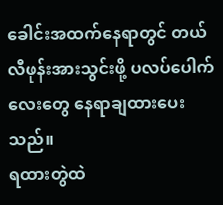ခေါင်းအထက်နေရာတွင် တယ်လီဖုန်းအားသွင်းဖို့ ပလပ်ပေါက်လေးတွေ နေရာချထားပေးသည်။
ရထားတွဲထဲ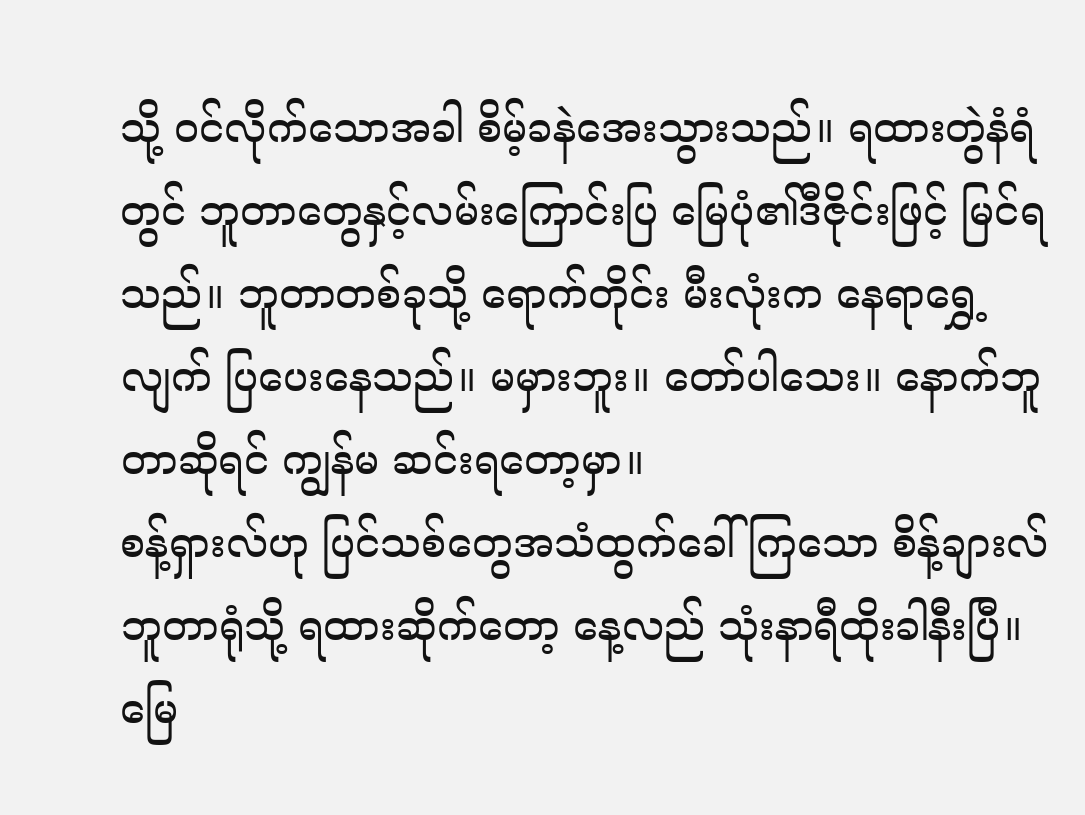သို့ ဝင်လိုက်သောအခါ စိမ့်ခနဲအေးသွားသည်။ ရထားတွဲနံရံတွင် ဘူတာတွေနှင့်လမ်းကြောင်းပြ မြေပုံ၏ဒီဇိုင်းဖြင့် မြင်ရသည်။ ဘူတာတစ်ခုသို့ ရောက်တိုင်း မီးလုံးက နေရာရွှေ့လျက် ပြပေးနေသည်။ မမှားဘူး။ တော်ပါသေး။ နောက်ဘူတာဆိုရင် ကျွန်မ ဆင်းရတော့မှာ။
စန့်ရှားလ်ဟု ပြင်သစ်တွေအသံထွက်ခေါ်ကြသော စိန့်ချားလ်ဘူတာရုံသို့ ရထားဆိုက်တော့ နေ့လည် သုံးနာရီထိုးခါနီးပြီ။ မြေ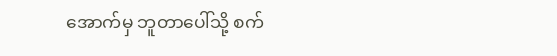အောက်မှ ဘူတာပေါ်သို့ စက်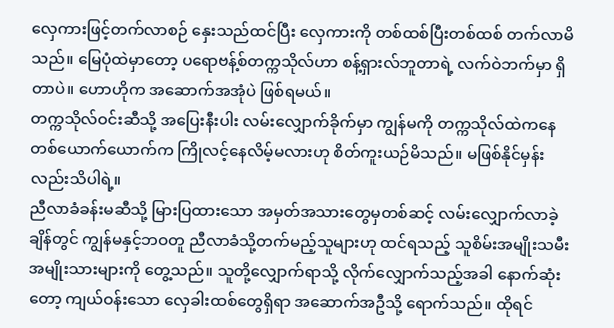လှေကားဖြင့်တက်လာစဉ် နှေးသည်ထင်ပြီး လှေကားကို တစ်ထစ်ပြီးတစ်ထစ် တက်လာမိသည်။ မြေပုံထဲမှာတော့ ပရောဗန့်စ်တက္ကသိုလ်ဟာ စန့်ရှားလ်ဘူတာရဲ့ လက်ဝဲဘက်မှာ ရှိတာပဲ။ ဟောဟိုက အဆောက်အအုံပဲ ဖြစ်ရမယ်။
တက္ကသိုလ်ဝင်းဆီသို့ အပြေးနီးပါး လမ်းလျှောက်ခိုက်မှာ ကျွန်မကို တက္ကသိုလ်ထဲကနေ တစ်ယောက်ယောက်က ကြိုလင့်နေလိမ့်မလားဟု စိတ်ကူးယဉ်မိသည်။ မဖြစ်နိုင်မှန်းလည်းသိပါရဲ့။
ညီလာခံခန်းမဆီသို့ မြားပြထားသော အမှတ်အသားတွေမှတစ်ဆင့် လမ်းလျှောက်လာခဲ့ချိန်တွင် ကျွန်မနှင့်ဘဝတူ ညီလာခံသို့တက်မည့်သူများဟု ထင်ရသည့် သူစိမ်းအမျိုးသမီး အမျိုးသားများကို တွေ့သည်။ သူတို့လျှောက်ရာသို့ လိုက်လျှောက်သည့်အခါ နောက်ဆုံးတော့ ကျယ်ဝန်းသော လှေခါးထစ်တွေရှိရာ အဆောက်အဦသို့ ရောက်သည်။ ထိုရင်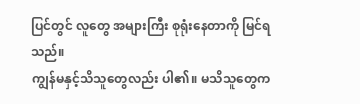ပြင်တွင် လူတွေ အများကြီး စုရုံးနေတာကို မြင်ရသည်။
ကျွန်မနှင့်သိသူတွေလည်း ပါ၏။ မသိသူတွေက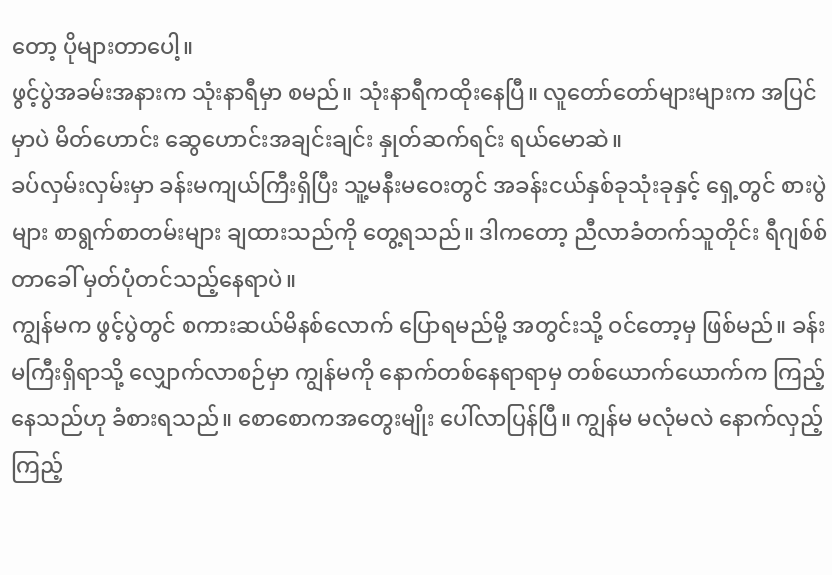တော့ ပိုများတာပေါ့။
ဖွင့်ပွဲအခမ်းအနားက သုံးနာရီမှာ စမည်။ သုံးနာရီကထိုးနေပြီ။ လူတော်တော်များများက အပြင်မှာပဲ မိတ်ဟောင်း ဆွေဟောင်းအချင်းချင်း နှုတ်ဆက်ရင်း ရယ်မောဆဲ။
ခပ်လှမ်းလှမ်းမှာ ခန်းမကျယ်ကြီးရှိပြီး သူ့မနီးမဝေးတွင် အခန်းငယ်နှစ်ခုသုံးခုနှင့် ရှေ့တွင် စားပွဲများ စာရွက်စာတမ်းများ ချထားသည်ကို တွေ့ရသည်။ ဒါကတော့ ညီလာခံတက်သူတိုင်း ရီဂျစ်စ်တာခေါ် မှတ်ပုံတင်သည့်နေရာပဲ။
ကျွန်မက ဖွင့်ပွဲတွင် စကားဆယ်မိနစ်လောက် ပြောရမည်မို့ အတွင်းသို့ ဝင်တော့မှ ဖြစ်မည်။ ခန်းမကြီးရှိရာသို့ လျှောက်လာစဉ်မှာ ကျွန်မကို နောက်တစ်နေရာရာမှ တစ်ယောက်ယောက်က ကြည့်နေသည်ဟု ခံစားရသည်။ စောစောကအတွေးမျိုး ပေါ်လာပြန်ပြီ။ ကျွန်မ မလုံမလဲ နောက်လှည့်ကြည့်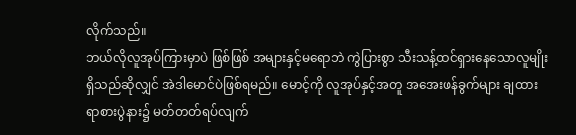လိုက်သည်။
ဘယ်လိုလူအုပ်ကြားမှာပဲ ဖြစ်ဖြစ် အများနှင့်မရောဘဲ ကွဲပြားစွာ သီးသန့်ထင်ရှားနေသောလူမျိုးရှိသည်ဆိုလျှင် အဲဒါမောင်ပဲဖြစ်ရမည်။ မောင့်ကို လူအုပ်နှင့်အတူ အအေးဖန်ခွက်များ ချထားရာစားပွဲနား၌ မတ်တတ်ရပ်လျက်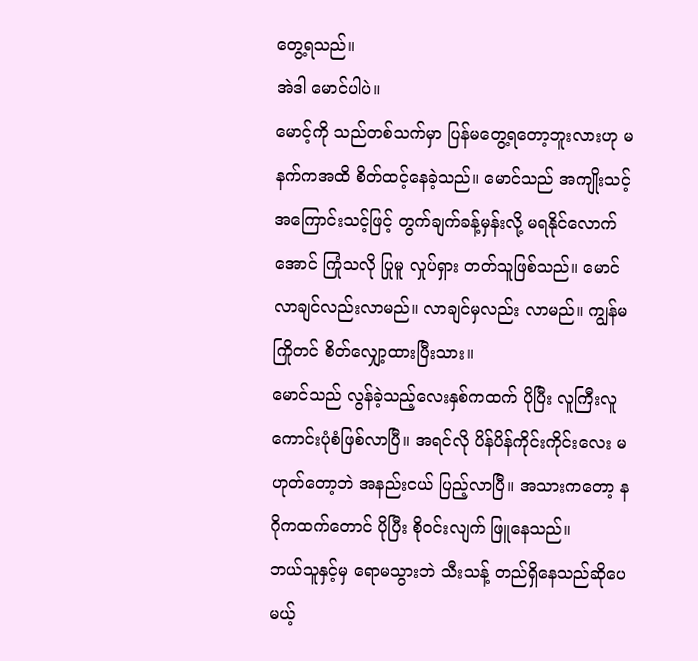တွေ့ရသည်။
အဲဒါ မောင်ပါပဲ။
မောင့်ကို သည်တစ်သက်မှာ ပြန်မတွေ့ရတော့ဘူးလားဟု မနက်ကအထိ စိတ်ထင့်နေခဲ့သည်။ မောင်သည် အကျိုးသင့် အကြောင်းသင့်ဖြင့် တွက်ချက်ခန့်မှန်းလို့ မရနိုင်လောက်အောင် ကြုံသလို ပြုမူ လှုပ်ရှား တတ်သူဖြစ်သည်။ မောင် လာချင်လည်းလာမည်။ လာချင်မှလည်း လာမည်။ ကျွန်မ ကြိုတင် စိတ်လျှော့ထားပြီးသား။
မောင်သည် လွန်ခဲ့သည့်လေးနှစ်ကထက် ပိုပြီး လူကြီးလူကောင်းပုံစံဖြစ်လာပြီ။ အရင်လို ပိန်ပိန်ကိုင်းကိုင်းလေး မဟုတ်တော့ဘဲ အနည်းငယ် ပြည့်လာပြီ။ အသားကတော့ နဂိုကထက်တောင် ပိုပြီး စိုဝင်းလျက် ဖြူနေသည်။
ဘယ်သူနှင့်မှ ရောမသွားဘဲ သီးသန့် တည်ရှိနေသည်ဆိုပေမယ့်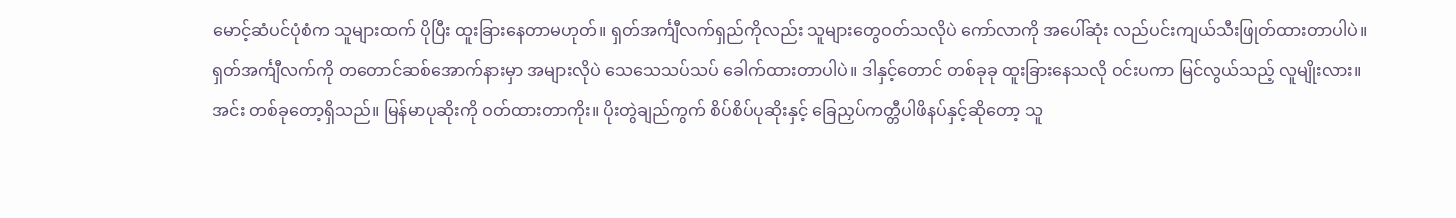မောင့်ဆံပင်ပုံစံက သူများထက် ပိုပြီး ထူးခြားနေတာမဟုတ်။ ရှတ်အင်္ကျီလက်ရှည်ကိုလည်း သူများတွေဝတ်သလိုပဲ ကော်လာကို အပေါ်ဆုံး လည်ပင်းကျယ်သီးဖြုတ်ထားတာပါပဲ။
ရှတ်အင်္ကျီလက်ကို တတောင်ဆစ်အောက်နားမှာ အများလိုပဲ သေသေသပ်သပ် ခေါက်ထားတာပါပဲ။ ဒါနှင့်တောင် တစ်ခုခု ထူးခြားနေသလို ဝင်းပကာ မြင်လွယ်သည့် လူမျိုးလား။
အင်း တစ်ခုတော့ရှိသည်။ မြန်မာပုဆိုးကို ဝတ်ထားတာကိုး။ ပိုးတွဲချည်ကွက် စိပ်စိပ်ပုဆိုးနှင့် ခြေညှပ်ကတ္တီပါဖိနပ်နှင့်ဆိုတော့ သူ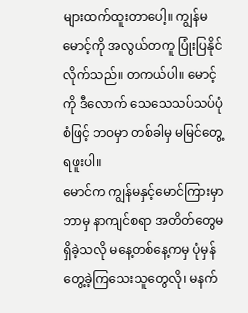များထက်ထူးတာပေါ့။ ကျွန်မ မောင့်ကို အလွယ်တကူ ပြုံးပြနိုင်လိုက်သည်။ တကယ်ပါ။ မောင့်ကို ဒီလောက် သေသေသပ်သပ်ပုံစံဖြင့် ဘဝမှာ တစ်ခါမှ မမြင်တွေ့ရဖူးပါ။
မောင်က ကျွန်မနှင့်မောင်ကြားမှာ ဘာမှ နာကျင်စရာ အတိတ်တွေမရှိခဲ့သလို မနေ့တစ်နေ့ကမှ ပုံမှန်တွေ့ခဲ့ကြသေးသူတွေလို၊ မနက်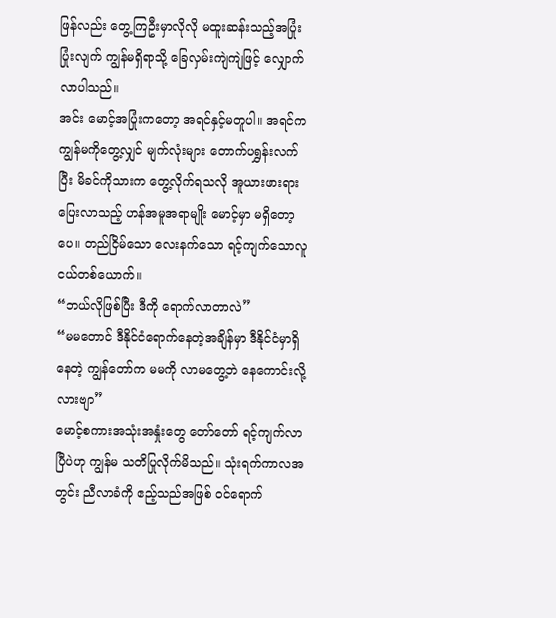ဖြန်လည်း တွေ့ကြဦးမှာလိုလို မထူးဆန်းသည့်အပြုံး ပြုံးလျက် ကျွန်မရှိရာသို့ ခြေလှမ်းကျဲကျဲဖြင့် လျှောက်လာပါသည်။
အင်း မောင့်အပြုံးကတော့ အရင်နှင့်မတူပါ။ အရင်က ကျွန်မကိုတွေ့လျှင် မျက်လုံးများ တောက်ပရွှန်းလက်ပြီး မိခင်ကိုသားက တွေ့လိုက်ရသလို အူယားဖားရားပြေးလာသည့် ဟန်အမူအရာမျိုး မောင့်မှာ မရှိတော့ပေ။ တည်ငြိမ်သော လေးနက်သော ရင့်ကျက်သောလူငယ်တစ်ယောက်။
“ဘယ်လိုဖြစ်ပြီး ဒီကို ရောက်လာတာလဲ”
“မမတောင် ဒီနိုင်ငံရောက်နေတဲ့အချိန်မှာ ဒီနိုင်ငံမှာရှိနေတဲ့ ကျွန်တော်က မမကို လာမတွေ့ဘဲ နေကောင်းလို့လားဗျာ”
မောင့်စကားအသုံးအနှုံးတွေ တော်တော် ရင့်ကျက်လာပြီပဲဟု ကျွန်မ သတိပြုလိုက်မိသည်။ သုံးရက်ကာလအတွင်း ညီလာခံကို ဧည့်သည်အဖြစ် ဝင်ရောက်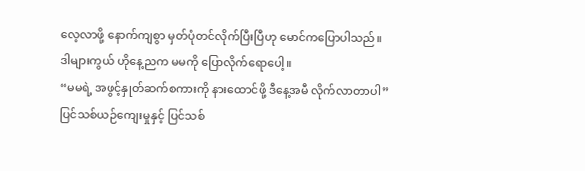လေ့လာဖို့ နောက်ကျစွာ မှတ်ပုံတင်လိုက်ပြီးပြီဟု မောင်ကပြောပါသည်။ ဒါများကွယ် ဟိုနေ့ညက မမကို ပြောလိုက်ရောပေါ့။
“မမရဲ့ အဖွင့်နှုတ်ဆက်စကားကို နားထောင်ဖို့ ဒီနေ့အမီ လိုက်လာတာပါ”
ပြင်သစ်ယဉ်ကျေးမှုနှင့် ပြင်သစ်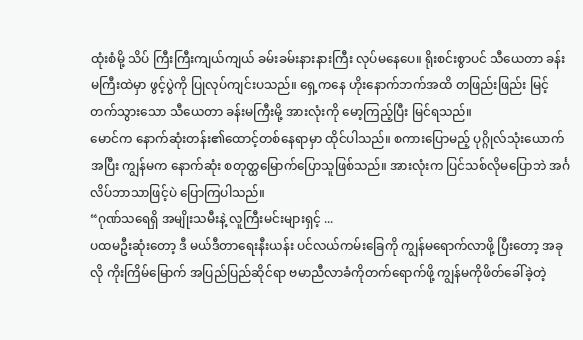ထုံးစံမို့ သိပ် ကြီးကြီးကျယ်ကျယ် ခမ်းခမ်းနားနားကြီး လုပ်မနေပေ။ ရိုးစင်းစွာပင် သီယေတာ ခန်းမကြီးထဲမှာ ဖွင့်ပွဲကို ပြုလုပ်ကျင်းပသည်။ ရှေ့ကနေ ဟိုးနောက်ဘက်အထိ တဖြည်းဖြည်း မြင့်တက်သွားသော သီယေတာ ခန်းမကြီးမို့ အားလုံးကို မော့ကြည့်ပြီး မြင်ရသည်။
မောင်က နောက်ဆုံးတန်း၏ထောင့်တစ်နေရာမှာ ထိုင်ပါသည်။ စကားပြောမည့် ပုဂ္ဂိုလ်သုံးယောက်အပြီး ကျွန်မက နောက်ဆုံး စတုတ္ထမြောက်ပြောသူဖြစ်သည်။ အားလုံးက ပြင်သစ်လိုမပြောဘဲ အင်္ဂလိပ်ဘာသာဖြင့်ပဲ ပြောကြပါသည်။
“ဂုဏ်သရေရှိ အမျိုးသမီးနဲ့ လူကြီးမင်းများရှင့် ...
ပထမဦးဆုံးတော့ ဒီ မယ်ဒီတာရေးနီးယန်း ပင်လယ်ကမ်းခြေကို ကျွန်မရောက်လာဖို့ ပြီးတော့ အခုလို ကိုးကြိမ်မြောက် အပြည်ပြည်ဆိုင်ရာ ဗမာညီလာခံကိုတက်ရောက်ဖို့ ကျွန်မကိုဖိတ်ခေါ်ခဲ့တဲ့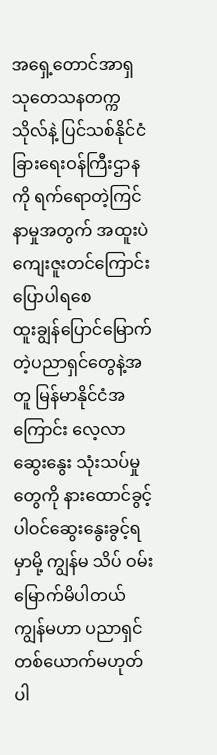အရှေ့တောင်အာရှ သုတေသနတက္ကသိုလ်နဲ့ ပြင်သစ်နိုင်ငံခြားရေးဝန်ကြီးဌာနကို ရက်ရောတဲ့ကြင်နာမှုအတွက် အထူးပဲ ကျေးဇူးတင်ကြောင်း ပြောပါရစေ
ထူးချွန်ပြောင်မြောက်တဲ့ပညာရှင်တွေနဲ့အတူ မြန်မာနိုင်ငံအကြောင်း လေ့လာဆွေးနွေး သုံးသပ်မှုတွေကို နားထောင်ခွင့် ပါဝင်ဆွေးနွေးခွင့်ရမှာမို့ ကျွန်မ သိပ် ဝမ်းမြောက်မိပါတယ်
ကျွန်မဟာ ပညာရှင်တစ်ယောက်မဟုတ်ပါ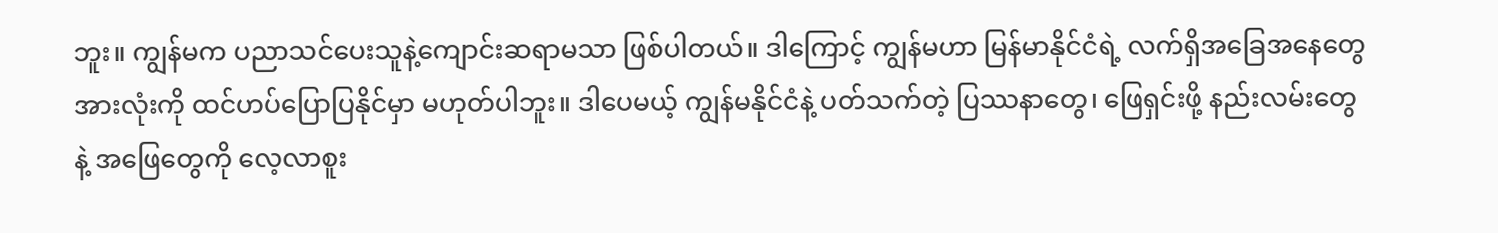ဘူး။ ကျွန်မက ပညာသင်ပေးသူနဲ့ကျောင်းဆရာမသာ ဖြစ်ပါတယ်။ ဒါကြောင့် ကျွန်မဟာ မြန်မာနိုင်ငံရဲ့ လက်ရှိအခြေအနေတွေအားလုံးကို ထင်ဟပ်ပြောပြနိုင်မှာ မဟုတ်ပါဘူး။ ဒါပေမယ့် ကျွန်မနိုင်ငံနဲ့ ပတ်သက်တဲ့ ပြဿနာတွေ၊ ဖြေရှင်းဖို့ နည်းလမ်းတွေနဲ့ အဖြေတွေကို လေ့လာစူး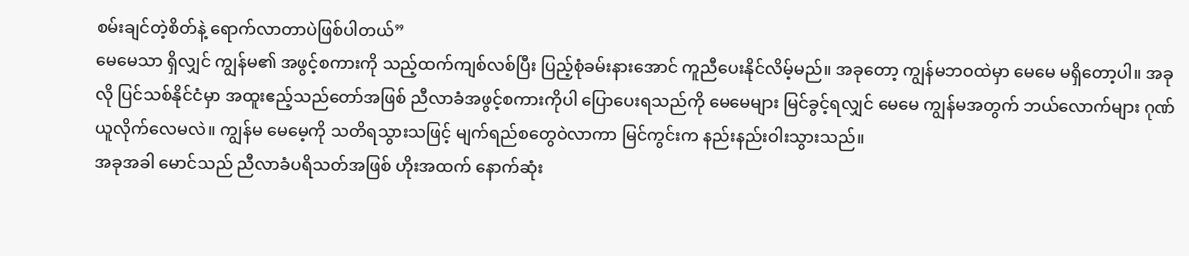စမ်းချင်တဲ့စိတ်နဲ့ ရောက်လာတာပဲဖြစ်ပါတယ်”
မေမေသာ ရှိလျှင် ကျွန်မ၏ အဖွင့်စကားကို သည့်ထက်ကျစ်လစ်ပြီး ပြည့်စုံခမ်းနားအောင် ကူညီပေးနိုင်လိမ့်မည်။ အခုတော့ ကျွန်မဘဝထဲမှာ မေမေ မရှိတော့ပါ။ အခုလို ပြင်သစ်နိုင်ငံမှာ အထူးဧည့်သည်တော်အဖြစ် ညီလာခံအဖွင့်စကားကိုပါ ပြောပေးရသည်ကို မေမေများ မြင်ခွင့်ရလျှင် မေမေ ကျွန်မအတွက် ဘယ်လောက်များ ဂုဏ်ယူလိုက်လေမလဲ။ ကျွန်မ မေမေ့ကို သတိရသွားသဖြင့် မျက်ရည်စတွေဝဲလာကာ မြင်ကွင်းက နည်းနည်းဝါးသွားသည်။
အခုအခါ မောင်သည် ညီလာခံပရိသတ်အဖြစ် ဟိုးအထက် နောက်ဆုံး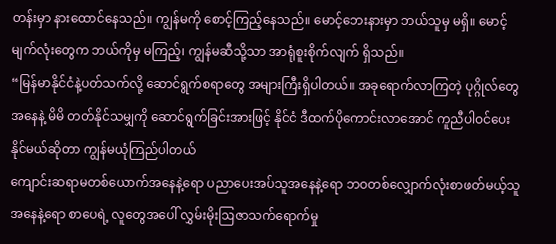တန်းမှာ နားထောင်နေသည်။ ကျွန်မကို စောင့်ကြည့်နေသည်။ မောင့်ဘေးနားမှာ ဘယ်သူမှ မရှိ။ မောင့်မျက်လုံးတွေက ဘယ်ကိုမှ မကြည့်၊ ကျွန်မဆီသို့သာ အာရုံစူးစိုက်လျက် ရှိသည်။
“မြန်မာနိုင်ငံနဲ့ပတ်သက်လို့ ဆောင်ရွက်စရာတွေ အများကြီးရှိပါတယ်။ အခုရောက်လာကြတဲ့ ပုဂ္ဂိုလ်တွေအနေနဲ့ မိမိ တတ်နိုင်သမျှကို ဆောင်ရွက်ခြင်းအားဖြင့် နိုင်ငံ ဒီထက်ပိုကောင်းလာအောင် ကူညီပါဝင်ပေးနိုင်မယ်ဆိုတာ ကျွန်မယုံကြည်ပါတယ်
ကျောင်းဆရာမတစ်ယောက်အနေနဲ့ရော ပညာပေးအပ်သူအနေနဲ့ရော ဘဝတစ်လျှောက်လုံးစာဖတ်မယ့်သူ အနေနဲ့ရော စာပေရဲ့ လူတွေအပေါ် လွှမ်းမိုးဩဇာသက်ရောက်မှု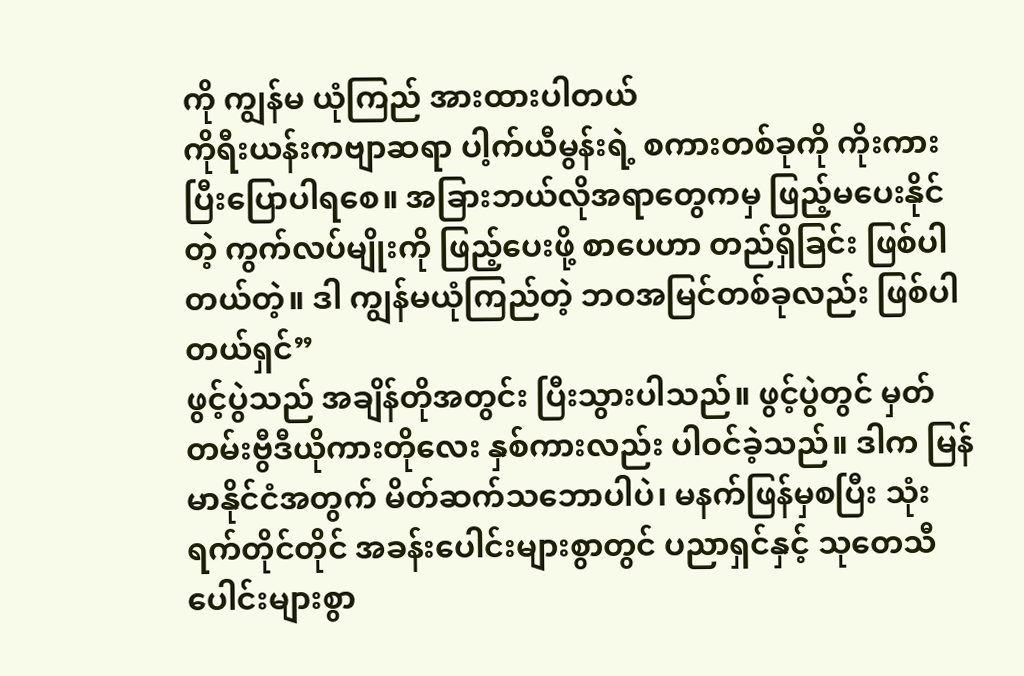ကို ကျွန်မ ယုံကြည် အားထားပါတယ်
ကိုရီးယန်းကဗျာဆရာ ပါ့က်ယီမွန်းရဲ့ စကားတစ်ခုကို ကိုးကားပြီးပြောပါရစေ။ အခြားဘယ်လိုအရာတွေကမှ ဖြည့်မပေးနိုင်တဲ့ ကွက်လပ်မျိုးကို ဖြည့်ပေးဖို့ စာပေဟာ တည်ရှိခြင်း ဖြစ်ပါတယ်တဲ့။ ဒါ ကျွန်မယုံကြည်တဲ့ ဘဝအမြင်တစ်ခုလည်း ဖြစ်ပါတယ်ရှင်”
ဖွင့်ပွဲသည် အချိန်တိုအတွင်း ပြီးသွားပါသည်။ ဖွင့်ပွဲတွင် မှတ်တမ်းဗွီဒီယိုကားတိုလေး နှစ်ကားလည်း ပါဝင်ခဲ့သည်။ ဒါက မြန်မာနိုင်ငံအတွက် မိတ်ဆက်သဘောပါပဲ၊ မနက်ဖြန်မှစပြီး သုံးရက်တိုင်တိုင် အခန်းပေါင်းများစွာတွင် ပညာရှင်နှင့် သုတေသီပေါင်းများစွာ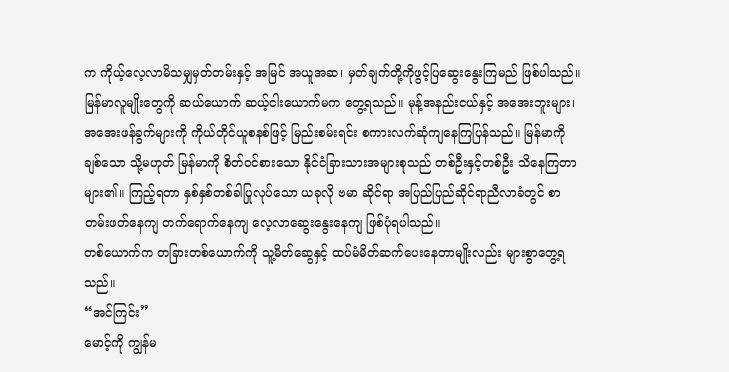က ကိုယ့်လေ့လာမိသမျှမှတ်တမ်းနှင့် အမြင် အယူအဆ၊ မှတ်ချက်တို့ကိုဖွင့်ပြဆွေးနွေးကြမည် ဖြစ်ပါသည်။
မြန်မာလူမျိုးတွေကို ဆယ်ယောက် ဆယ့်ငါးယောက်မက တွေ့ရသည်။ မုန့်အနည်းငယ်နှင့် အအေးဘူးများ၊ အအေးဖန်ခွက်များကို ကိုယ်တိုင်ယူစနစ်ဖြင့် မြည်းစမ်းရင်း စကားလက်ဆုံကျနေကြပြန်သည်။ မြန်မာကိုချစ်သော သို့မဟုတ် မြန်မာကို စိတ်ဝင်စားသော နိုင်ငံခြားသားအများစုသည် တစ်ဦးနှင့်တစ်ဦး သိနေကြတာများ၏။ ကြည့်ရတာ နှစ်နှစ်တစ်ခါပြုလုပ်သော ယခုလို ဗမာ ဆိုင်ရာ အပြည်ပြည်ဆိုင်ရာညီလာခံတွင် စာတမ်းဖတ်နေကျ တက်ရောက်နေကျ လေ့လာဆွေးနွေးနေကျ ဖြစ်ပုံရပါသည်။
တစ်ယောက်က တခြားတစ်ယောက်ကို သူ့မိတ်ဆွေနှင့် ထပ်မံမိတ်ဆက်ပေးနေတာမျိုးလည်း များစွာတွေ့ရသည်။
“အင်ကြင်း”
မောင့်ကို ကျွန်မ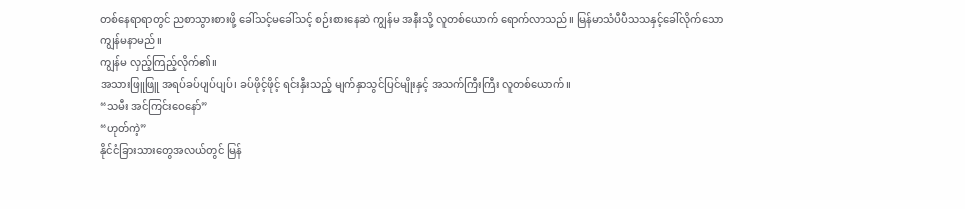တစ်နေရာရာတွင် ညစာသွားစားဖို့ ခေါ်သင့်မခေါ်သင့် စဉ်းစားနေဆဲ ကျွန်မ အနီးသို့ လူတစ်ယောက် ရောက်လာသည်။ မြန်မာသံပီပီသသနှင့်ခေါ်လိုက်သော ကျွန်မနာမည်။
ကျွန်မ လှည့်ကြည့်လိုက်၏။
အသားဖြူဖြူ အရပ်ခပ်ပျပ်ပျပ်၊ ခပ်ဖိုင့်ဖိုင့် ရင်းနှီးသည့် မျက်နှာသွင်ပြင်မျိုးနှင့် အသက်ကြီးကြီး လူတစ်ယောက်။
“သမီး အင်ကြင်းဝေနော်”
“ဟုတ်ကဲ့”
နိုင်ငံခြားသားတွေအလယ်တွင် မြန်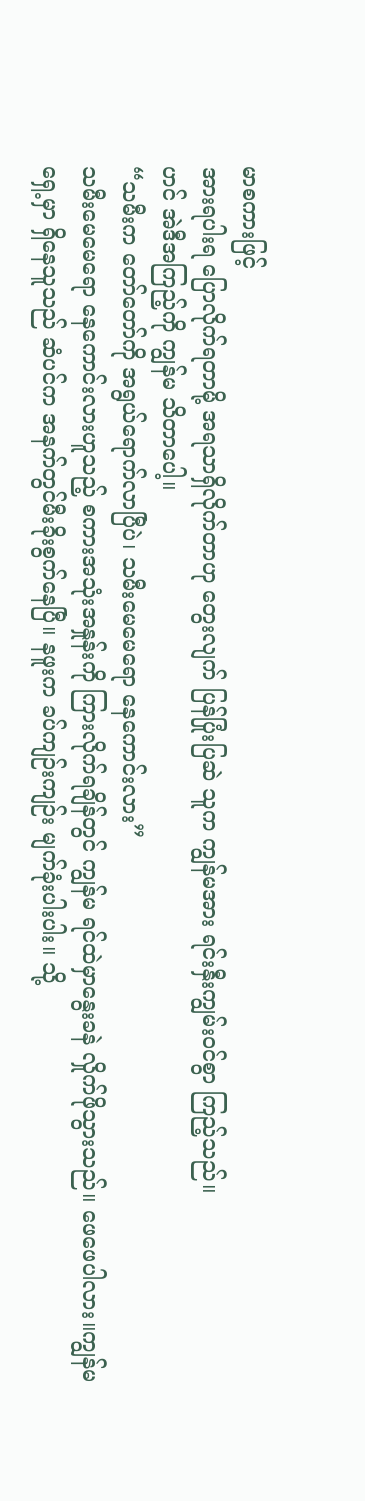မာစကားဖြင့်
အားရပါးရ ပြောလိုက်ရတာမို့ အရသာရှိလိုက်တာဟု တွေးလျက် ပြန်ပြုံးပြဆဲ သူက ကျွန်မအား ရင်းနှီးကျွမ်းဝင်စွာ ကြည့်သည်။
ဟင် အဲဒီအကြည့်ကို ကျွန်မ သိတာပေါ့။
“သမီးက တော်တော်ကို အရွယ်ရောက်လာပြီပဲ၊ သမီးမေမေရော နေကောင်းလား”
သမီးမေမေရော နေကောင်းလားဟူသည့် စကားအသုံးအနှုန်းကို ကြားလိုက်ရချိန်တွင် ကျွန်မ ရင်ထဲမှာနွေးခနဲ လှိုက်ဖိုသွားသည်။ ဖေဖေပါလား။ကျွန်မရှေ့မှာ ရှိနေသူသည် ဆံပင်က အနက်တွင်မီးခိုးစွက်နေပြီ။ နဖူးက ခပ်ကျဉ်းကျဉ်း မျက်ခုံးပါးပါး။ သို့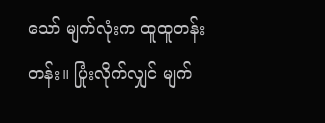သော် မျက်လုံးက ထူထူတန်းတန်း။ ပြုံးလိုက်လျှင် မျက်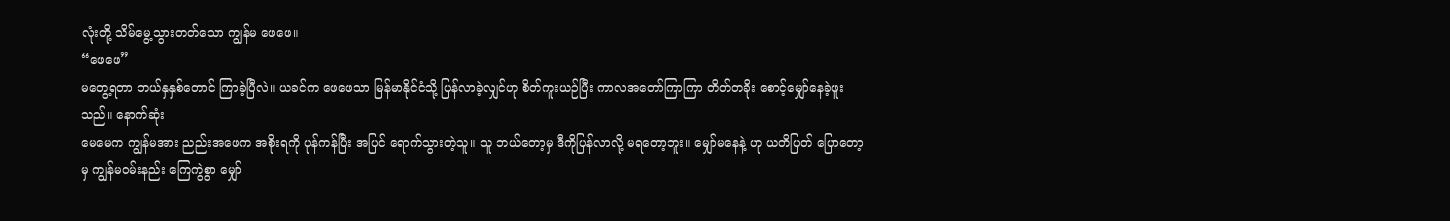လုံးတို့ သိမ်မွေ့သွားတတ်သော ကျွန်မ ဖေဖေ။
“ဖေဖေ”
မတွေ့ရတာ ဘယ်နှနှစ်တောင် ကြာခဲ့ပြီလဲ။ ယခင်က ဖေဖေသာ မြန်မာနိုင်ငံသို့ ပြန်လာခဲ့လျှင်ဟု စိတ်ကူးယဉ်ပြီး ကာလအတော်ကြာကြာ တိတ်တခိုး စောင့်မျှော်နေခဲ့ဖူးသည်။ နောက်ဆုံး
မေမေက ကျွန်မအား ညည်းအဖေက အစိုးရကို ပုန်ကန်ပြီး အပြင် ရောက်သွားတဲ့သူ။ သူ ဘယ်တော့မှ ဒီကိုပြန်လာလို့ မရတော့ဘူး။ မျှော်မနေနဲ့ ဟု ယတိပြတ် ပြောတော့မှ ကျွန်မဝမ်းနည်း ကြေကွဲစွာ မျှော်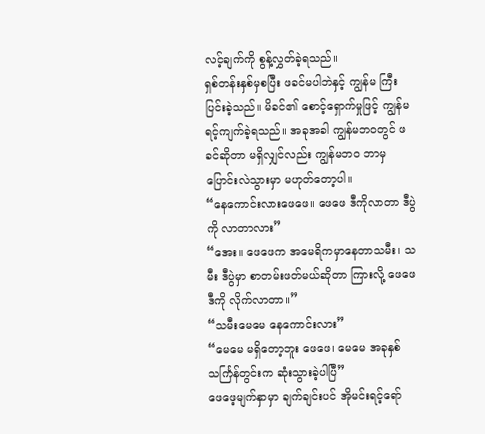လင့်ချက်ကို စွန့်လွှတ်ခဲ့ရသည်။
ရှစ်တန်းနှစ်မှစပြီး ဖခင်မပါဘဲနှင့် ကျွန်မ ကြီးပြင်းခဲ့သည်။ မိခင်၏ စောင့်ရှောက်မှုဖြင့် ကျွန်မ ရင့်ကျက်ခဲ့ရသည်။ အခုအခါ ကျွန်မဘဝတွင် ဖခင်ဆိုတာ မရှိလျှင်လည်း ကျွန်မဘဝ ဘာမှ ပြောင်းလဲသွားမှာ မဟုတ်တော့ပါ။
“နေကောင်းလားဖေဖေ။ ဖေဖေ ဒီကိုလာတာ ဒီပွဲကို လာတာလား”
“အေး။ ဖေဖေက အမေရိကမှာနေတာသမီး၊ သမီး ဒီပွဲမှာ စာတမ်းဖတ်မယ်ဆိုတာ ကြားလို့ ဖေဖေ ဒီကို လိုက်လာတာ။”
“သမီးမေမေ နေကောင်းလား”
“မေမေ မရှိတော့ဘူး ဖေဖေ၊ မေမေ အခုနှစ် သင်္ကြန်တွင်းက ဆုံးသွားခဲ့ပါပြီ”
ဖေဖေ့မျက်နှာမှာ ချက်ချင်းပင် အိုမင်းရင့်ရော်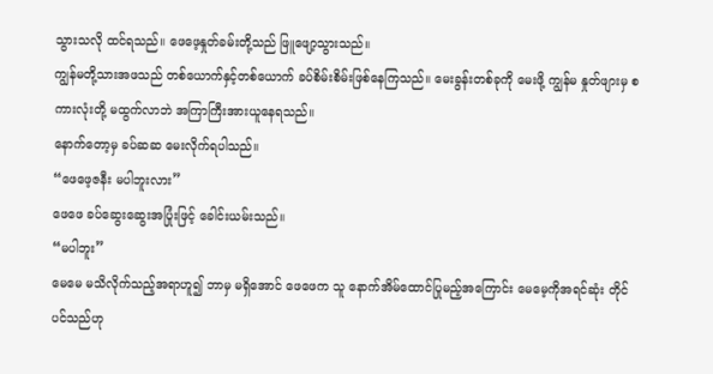သွားသလို ထင်ရသည်။ ဖေဖေ့နှုတ်ခမ်းတို့သည် ဖြူဖျော့သွားသည်။
ကျွန်မတို့သားအဖသည် တစ်ယောက်နှင့်တစ်ယောက် ခပ်စိမ်းစိမ်းဖြစ်နေကြသည်။ မေးခွန်းတစ်ခုကို မေးဖို့ ကျွန်မ နှုတ်ဖျားမှ စကားလုံးတို့ မထွက်လာဘဲ အကြာကြီးအားယူနေရသည်။
နောက်တော့မှ ခပ်ဆဆ မေးလိုက်ရပါသည်။
“ဖေဖေ့ဇနီး မပါဘူးလား”
ဖေဖေ ခပ်ဆွေးဆွေးအပြုံးဖြင့် ခေါင်းယမ်းသည်။
“မပါဘူး”
မေမေ မသိလိုက်သည့်အရာဟူ၍ ဘာမှ မရှိအောင် ဖေဖေက သူ နောက်အိမ်ထောင်ပြုမည့်အကြောင်း မေမေ့ကိုအရင်ဆုံး တိုင်ပင်သည်ဟု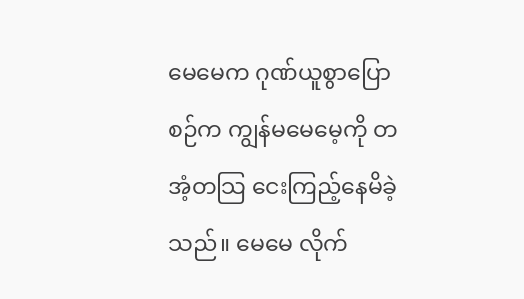မေမေက ဂုဏ်ယူစွာပြောစဉ်က ကျွန်မမေမေ့ကို တအံ့တသြ ငေးကြည့်နေမိခဲ့သည်။ မေမေ လိုက်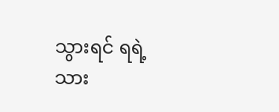သွားရင် ရရဲ့ သား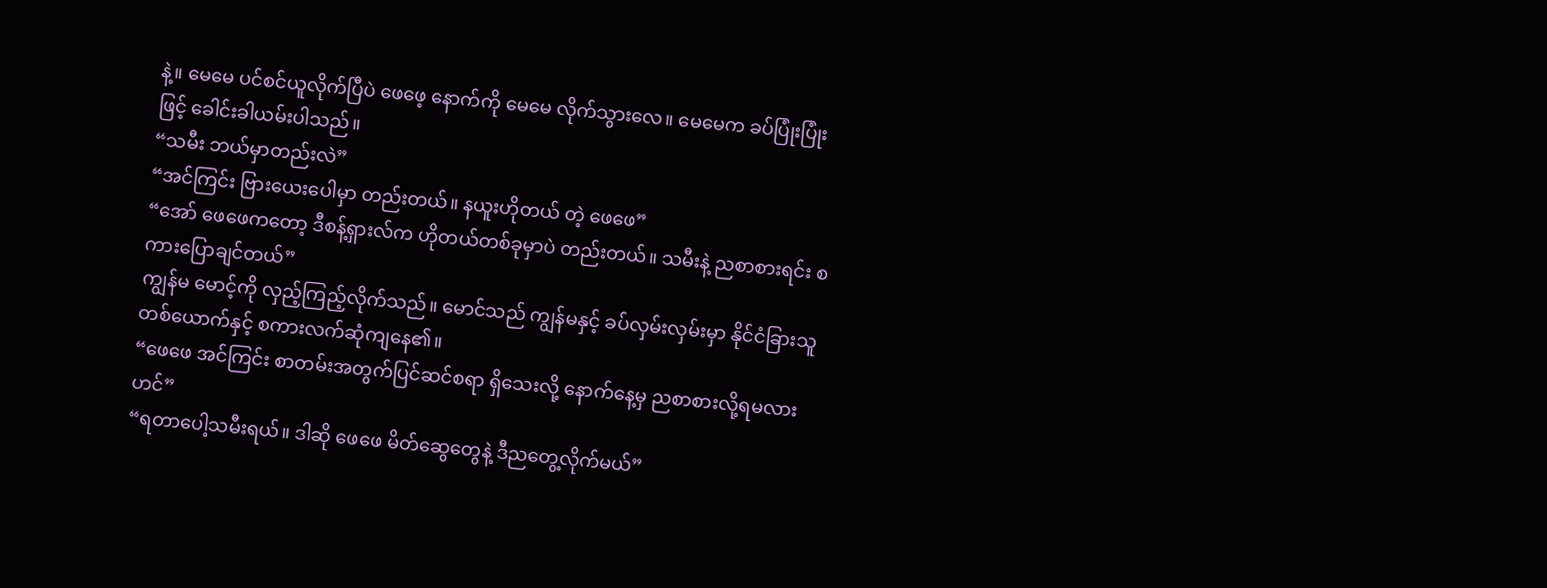နဲ့။ မေမေ ပင်စင်ယူလိုက်ပြီပဲ ဖေဖေ့ နောက်ကို မေမေ လိုက်သွားလေ။ မေမေက ခပ်ပြုံးပြုံးဖြင့် ခေါင်းခါယမ်းပါသည်။
“သမီး ဘယ်မှာတည်းလဲ”
“အင်ကြင်း ဗြားယေးပေါမှာ တည်းတယ်။ နယူးဟိုတယ် တဲ့ ဖေဖေ”
“အော် ဖေဖေကတော့ ဒီစန့်ရှားလ်က ဟိုတယ်တစ်ခုမှာပဲ တည်းတယ်။ သမီးနဲ့ ညစာစားရင်း စကားပြောချင်တယ်”
ကျွန်မ မောင့်ကို လှည့်ကြည့်လိုက်သည်။ မောင်သည် ကျွန်မနှင့် ခပ်လှမ်းလှမ်းမှာ နိုင်ငံခြားသူတစ်ယောက်နှင့် စကားလက်ဆုံကျနေ၏။
“ဖေဖေ အင်ကြင်း စာတမ်းအတွက်ပြင်ဆင်စရာ ရှိသေးလို့ နောက်နေ့မှ ညစာစားလို့ရမလားဟင်”
“ရတာပေါ့သမီးရယ်။ ဒါဆို ဖေဖေ မိတ်ဆွေတွေနဲ့ ဒီညတွေ့လိုက်မယ်”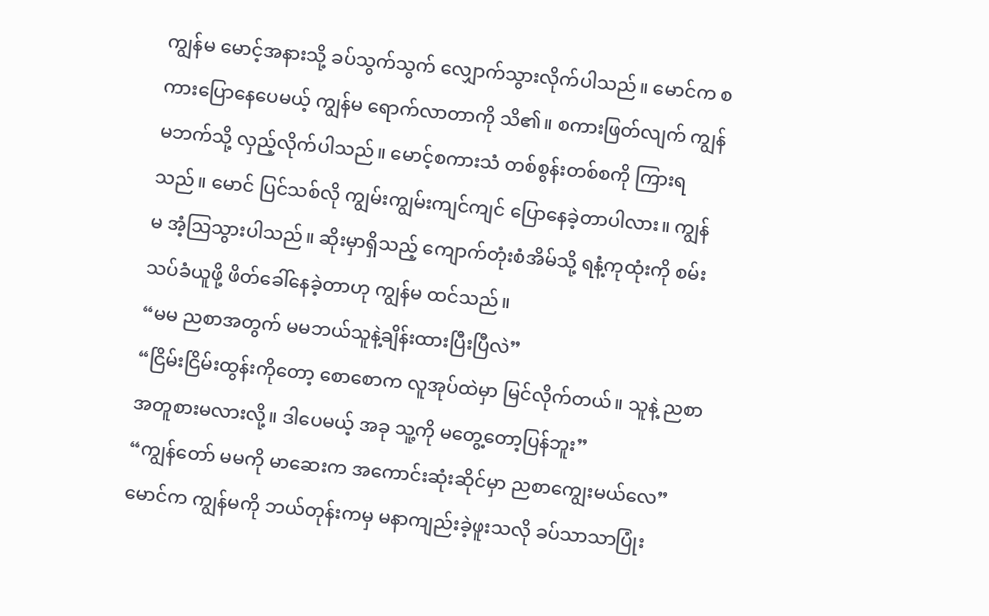ကျွန်မ မောင့်အနားသို့ ခပ်သွက်သွက် လျှောက်သွားလိုက်ပါသည်။ မောင်က စကားပြောနေပေမယ့် ကျွန်မ ရောက်လာတာကို သိ၏။ စကားဖြတ်လျက် ကျွန်မဘက်သို့ လှည့်လိုက်ပါသည်။ မောင့်စကားသံ တစ်စွန်းတစ်စကို ကြားရသည်။ မောင် ပြင်သစ်လို ကျွမ်းကျွမ်းကျင်ကျင် ပြောနေခဲ့တာပါလား။ ကျွန်မ အံ့ဩသွားပါသည်။ ဆိုးမှာရှိသည့် ကျောက်တုံးစံအိမ်သို့ ရနံ့ကုထုံးကို စမ်းသပ်ခံယူဖို့ ဖိတ်ခေါ်နေခဲ့တာဟု ကျွန်မ ထင်သည်။
“မမ ညစာအတွက် မမဘယ်သူနဲ့ချိန်းထားပြီးပြီလဲ”
“ငြိမ်းငြိမ်းထွန်းကိုတော့ စောစောက လူအုပ်ထဲမှာ မြင်လိုက်တယ်။ သူနဲ့ ညစာအတူစားမလားလို့။ ဒါပေမယ့် အခု သူ့ကို မတွေ့တော့ပြန်ဘူး”
“ကျွန်တော် မမကို မာဆေးက အကောင်းဆုံးဆိုင်မှာ ညစာကျွေးမယ်လေ”
မောင်က ကျွန်မကို ဘယ်တုန်းကမှ မနာကျည်းခဲ့ဖူးသလို ခပ်သာသာပြုံး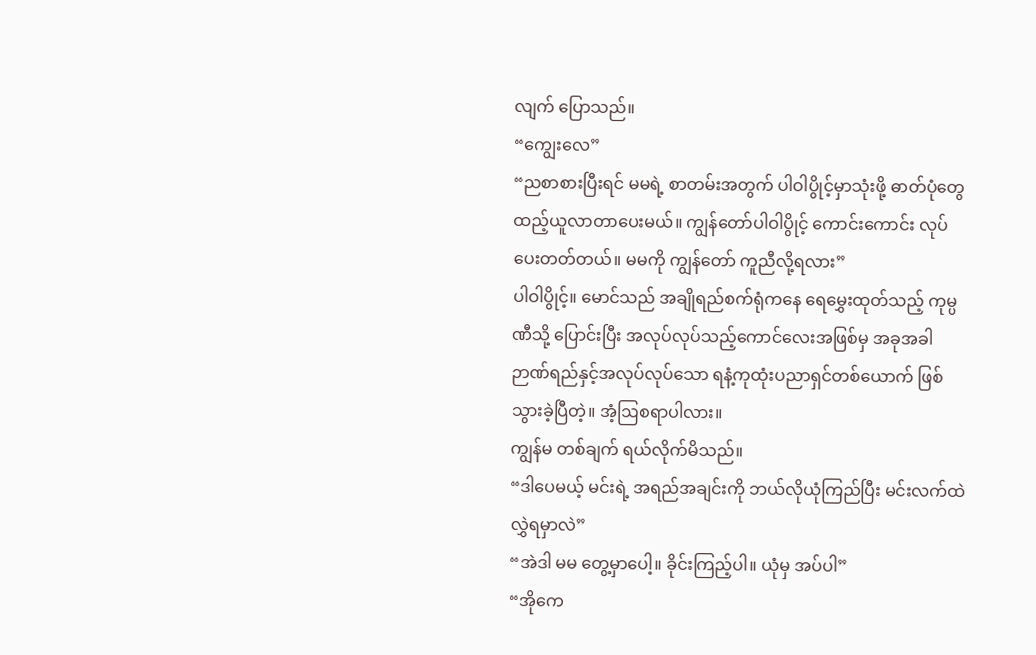လျက် ပြောသည်။
“ကျွေးလေ”
“ညစာစားပြီးရင် မမရဲ့ စာတမ်းအတွက် ပါဝါပွိုင့်မှာသုံးဖို့ ဓာတ်ပုံတွေ ထည့်ယူလာတာပေးမယ်။ ကျွန်တော်ပါဝါပွိုင့် ကောင်းကောင်း လုပ်ပေးတတ်တယ်။ မမကို ကျွန်တော် ကူညီလို့ရလား”
ပါဝါပွိုင့်။ မောင်သည် အချိုရည်စက်ရုံကနေ ရေမွှေးထုတ်သည့် ကုမ္ပဏီသို့ ပြောင်းပြီး အလုပ်လုပ်သည့်ကောင်လေးအဖြစ်မှ အခုအခါ ဉာဏ်ရည်နှင့်အလုပ်လုပ်သော ရနံ့ကုထုံးပညာရှင်တစ်ယောက် ဖြစ်သွားခဲ့ပြီတဲ့။ အံ့ဩစရာပါလား။
ကျွန်မ တစ်ချက် ရယ်လိုက်မိသည်။
“ဒါပေမယ့် မင်းရဲ့ အရည်အချင်းကို ဘယ်လိုယုံကြည်ပြီး မင်းလက်ထဲ လွှဲရမှာလဲ”
“အဲဒါ မမ တွေ့မှာပေါ့။ ခိုင်းကြည့်ပါ။ ယုံမှ အပ်ပါ”
“အိုကေ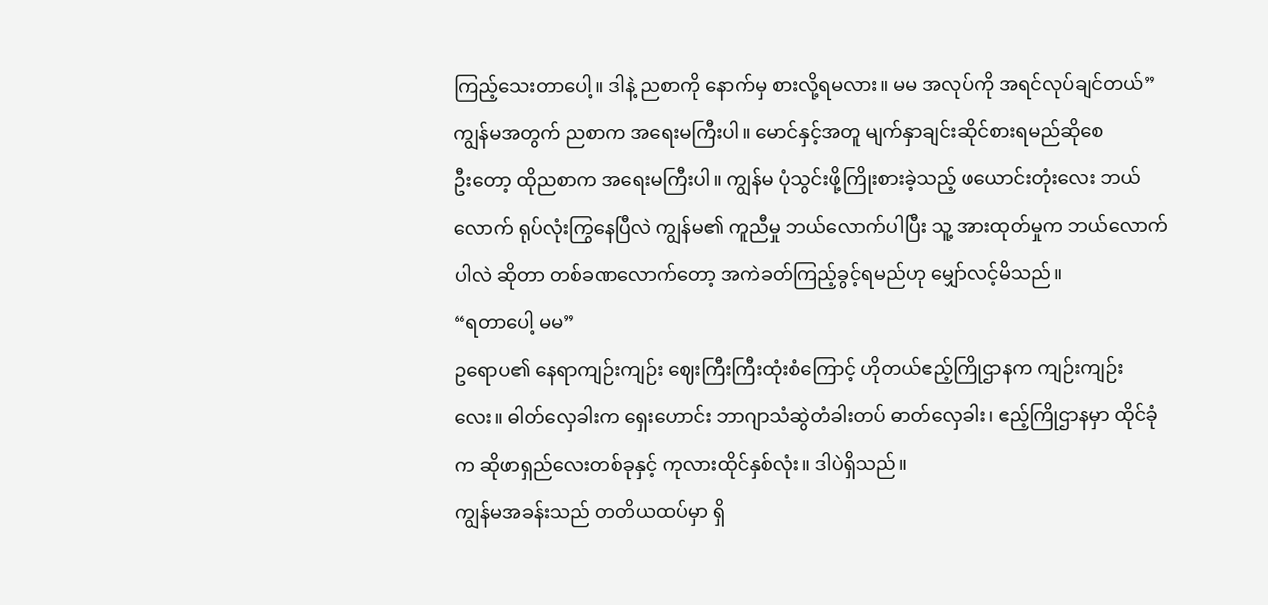ကြည့်သေးတာပေါ့။ ဒါနဲ့ ညစာကို နောက်မှ စားလို့ရမလား။ မမ အလုပ်ကို အရင်လုပ်ချင်တယ်”
ကျွန်မအတွက် ညစာက အရေးမကြီးပါ။ မောင်နှင့်အတူ မျက်နှာချင်းဆိုင်စားရမည်ဆိုစေ
ဦးတော့ ထိုညစာက အရေးမကြီးပါ။ ကျွန်မ ပုံသွင်းဖို့ကြိုးစားခဲ့သည့် ဖယောင်းတုံးလေး ဘယ်လောက် ရုပ်လုံးကြွနေပြီလဲ ကျွန်မ၏ ကူညီမှု ဘယ်လောက်ပါပြီး သူ့ အားထုတ်မှုက ဘယ်လောက်ပါလဲ ဆိုတာ တစ်ခဏလောက်တော့ အကဲခတ်ကြည့်ခွင့်ရမည်ဟု မျှော်လင့်မိသည်။
“ရတာပေါ့ မမ”
ဥရောပ၏ နေရာကျဉ်းကျဉ်း ဈေးကြီးကြီးထုံးစံကြောင့် ဟိုတယ်ဧည့်ကြိုဌာနက ကျဉ်းကျဉ်းလေး။ ဓါတ်လှေခါးက ရှေးဟောင်း ဘာဂျာသံဆွဲတံခါးတပ် ဓာတ်လှေခါး၊ ဧည့်ကြိုဌာနမှာ ထိုင်ခုံက ဆိုဖာရှည်လေးတစ်ခုနှင့် ကုလားထိုင်နှစ်လုံး။ ဒါပဲရှိသည်။
ကျွန်မအခန်းသည် တတိယထပ်မှာ ရှိ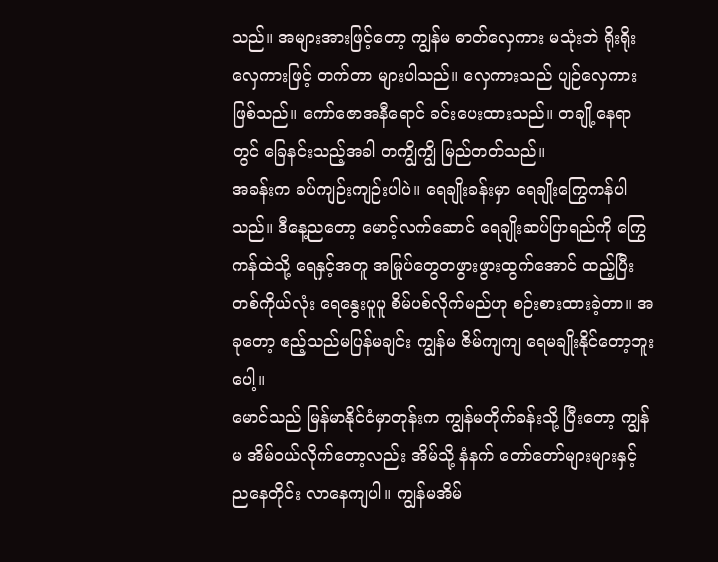သည်။ အများအားဖြင့်တော့ ကျွန်မ ဓာတ်လှေကား မသုံးဘဲ ရိုးရိုးလှေကားဖြင့် တက်တာ များပါသည်။ လှေကားသည် ပျဉ်လှေကားဖြစ်သည်။ ကော်ဇောအနီရောင် ခင်းပေးထားသည်။ တချို့နေရာတွင် ခြေနင်းသည့်အခါ တကျွိကျွိ မြည်တတ်သည်။
အခန်းက ခပ်ကျဉ်းကျဉ်းပါပဲ။ ရေချိုးခန်းမှာ ရေချိုးကြွေကန်ပါသည်။ ဒီနေ့ညတော့ မောင့်လက်ဆောင် ရေချိုးဆပ်ပြာရည်ကို ကြွေကန်ထဲသို့ ရေနှင့်အတူ အမြုပ်တွေတဖွားဖွားထွက်အောင် ထည့်ပြီး တစ်ကိုယ်လုံး ရေနွေးပူပူ စိမ်ပစ်လိုက်မည်ဟု စဉ်းစားထားခဲ့တာ။ အခုတော့ ဧည့်သည်မပြန်မချင်း ကျွန်မ ဇိမ်ကျကျ ရေမချိုးနိုင်တော့ဘူးပေါ့။
မောင်သည် မြန်မာနိုင်ငံမှာတုန်းက ကျွန်မတိုက်ခန်းသို့ ပြီးတော့ ကျွန်မ အိမ်ဝယ်လိုက်တော့လည်း အိမ်သို့ နံနက် တော်တော်များများနှင့် ညနေတိုင်း လာနေကျပါ။ ကျွန်မအိမ်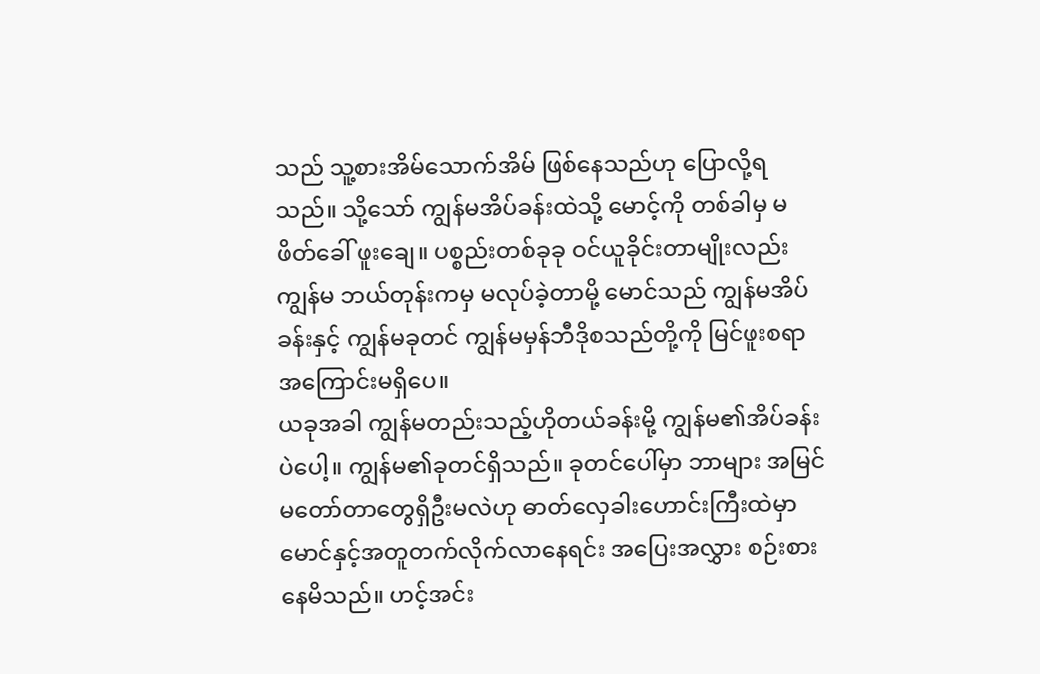သည် သူ့စားအိမ်သောက်အိမ် ဖြစ်နေသည်ဟု ပြောလို့ရသည်။ သို့သော် ကျွန်မအိပ်ခန်းထဲသို့ မောင့်ကို တစ်ခါမှ မဖိတ်ခေါ် ဖူးချေ။ ပစ္စည်းတစ်ခုခု ဝင်ယူခိုင်းတာမျိုးလည်း ကျွန်မ ဘယ်တုန်းကမှ မလုပ်ခဲ့တာမို့ မောင်သည် ကျွန်မအိပ်ခန်းနှင့် ကျွန်မခုတင် ကျွန်မမှန်ဘီဒိုစသည်တို့ကို မြင်ဖူးစရာ အကြောင်းမရှိပေ။
ယခုအခါ ကျွန်မတည်းသည့်ဟိုတယ်ခန်းမို့ ကျွန်မ၏အိပ်ခန်းပဲပေါ့။ ကျွန်မ၏ခုတင်ရှိသည်။ ခုတင်ပေါ်မှာ ဘာများ အမြင်မတော်တာတွေရှိဦးမလဲဟု ဓာတ်လှေခါးဟောင်းကြီးထဲမှာ မောင်နှင့်အတူတက်လိုက်လာနေရင်း အပြေးအလွှား စဉ်းစားနေမိသည်။ ဟင့်အင်း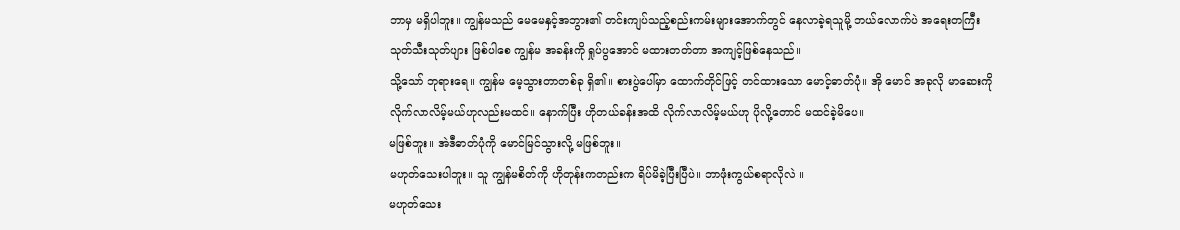ဘာမှ မရှိပါဘူး။ ကျွန်မသည် မေမေနှင့်အဘွား၏ တင်းကျပ်သည့်စည်းကမ်းများအောက်တွင် နေလာခဲ့ရသူမို့ ဘယ်လောက်ပဲ အရေးတကြီးသုတ်သီးသုတ်ပျား ဖြစ်ပါစေ ကျွန်မ အခန်းကို ရှုပ်ပွအောင် မထားတတ်တာ အကျင့်ဖြစ်နေသည်။
သို့သော် ဘုရားရေ။ ကျွန်မ မေ့သွားတာတစ်ခု ရှိ၏။ စားပွဲပေါ်မှာ ထောက်တိုင်ဖြင့် တင်ထားသော မောင့်ဓာတ်ပုံ။ အို မောင် အခုလို မာဆေးကို လိုက်လာလိမ့်မယ်ဟုလည်းမထင်။ နောက်ပြီး ဟိုတယ်ခန်းအထိ လိုက်လာလိမ့်မယ်ဟု ပိုလို့တောင် မထင်ခဲ့မိပေ။
မဖြစ်ဘူး။ အဲဒီဓာတ်ပုံကို မောင်မြင်သွားလို့ မဖြစ်ဘူး။
မဟုတ်သေးပါဘူး။ သူ ကျွန်မစိတ်ကို ဟိုတုန်းကတည်းက ရိပ်မိခဲ့ပြီးပြီပဲ။ ဘာဖုံးကွယ်စရာလိုလဲ ။
မဟုတ်သေး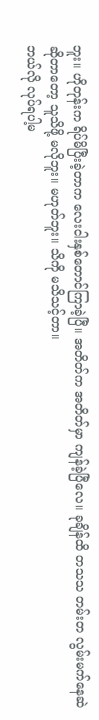ဘူး။ ဟိုတုန်းက ရိပ်မိပြီးခဲ့တာက လေးငါးနှစ်တောင်ကြာခဲ့ပြီ။ အတိတ်က အတိတ်မှာ ကျန်ခဲ့ပြီလေ။ ခုချိန်ထိ တသသ တမ်းတ လွမ်းမက်နေဆဲဆိုတာတော့ သူသိဖို့ မလိုဘူး။ မဟုတ်ဘူး။ သိကို မသိသင့်တာ။
ဘယ်လို လုပ်ရပါ့မ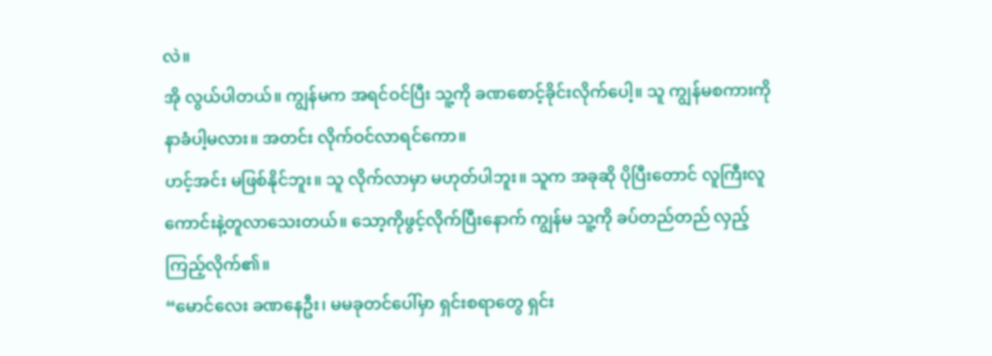လဲ။
အို လွယ်ပါတယ်။ ကျွန်မက အရင်ဝင်ပြီး သူ့ကို ခဏစောင့်ခိုင်းလိုက်ပေါ့။ သူ ကျွန်မစကားကို နာခံပါ့မလား။ အတင်း လိုက်ဝင်လာရင်ကော။
ဟင့်အင်း မဖြစ်နိုင်ဘူး။ သူ လိုက်လာမှာ မဟုတ်ပါဘူး။ သူက အခုဆို ပိုပြီးတောင် လူကြီးလူကောင်းနဲ့တူလာသေးတယ်။ သော့ကိုဖွင့်လိုက်ပြီးနောက် ကျွန်မ သူ့ကို ခပ်တည်တည် လှည့်ကြည့်လိုက်၏။
“မောင်လေး ခဏနေဦး၊ မမခုတင်ပေါ်မှာ ရှင်းစရာတွေ ရှင်း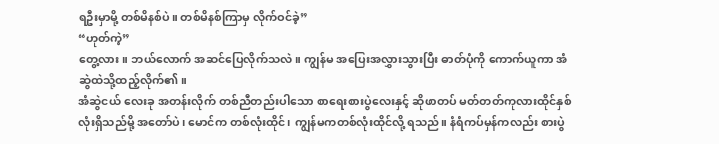ရဦးမှာမို့ တစ်မိနစ်ပဲ။ တစ်မိနစ်ကြာမှ လိုက်ဝင်ခဲ့”
“ဟုတ်ကဲ့”
တွေ့လား။ ဘယ်လောက် အဆင်ပြေလိုက်သလဲ။ ကျွန်မ အပြေးအလွှားသွားပြီး ဓာတ်ပုံကို ကောက်ယူကာ အံဆွဲထဲသို့ထည့်လိုက်၏။
အံဆွဲငယ် လေးခု အတန်းလိုက် တစ်ညီတည်းပါသော စာရေးစားပွဲလေးနှင့် ဆိုဖာတပ် မတ်တတ်ကုလားထိုင်နှစ်လုံးရှိသည်မို့ အတော်ပဲ၊ မောင်က တစ်လုံးထိုင်၊ ကျွန်မကတစ်လုံးထိုင်လို့ ရသည်။ နံရံကပ်မှန်ကလည်း စားပွဲ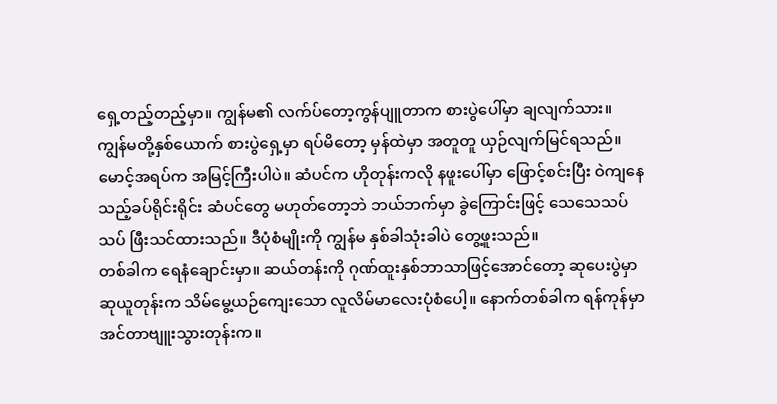ရှေ့တည့်တည့်မှာ။ ကျွန်မ၏ လက်ပ်တော့ကွန်ပျူတာက စားပွဲပေါ်မှာ ချလျက်သား။
ကျွန်မတို့နှစ်ယောက် စားပွဲရှေ့မှာ ရပ်မိတော့ မှန်ထဲမှာ အတူတူ ယှဉ်လျက်မြင်ရသည်။
မောင့်အရပ်က အမြင့်ကြီးပါပဲ။ ဆံပင်က ဟိုတုန်းကလို နဖူးပေါ်မှာ ဖြောင့်စင်းပြီး ဝဲကျနေသည့်ခပ်ရိုင်းရိုင်း ဆံပင်တွေ မဟုတ်တော့ဘဲ ဘယ်ဘက်မှာ ခွဲကြောင်းဖြင့် သေသေသပ်သပ် ဖြီးသင်ထားသည်။ ဒီပုံစံမျိုးကို ကျွန်မ နှစ်ခါသုံးခါပဲ တွေ့ဖူးသည်။
တစ်ခါက ရေနံချောင်းမှာ။ ဆယ်တန်းကို ဂုဏ်ထူးနှစ်ဘာသာဖြင့်အောင်တော့ ဆုပေးပွဲမှာ ဆုယူတုန်းက သိမ်မွေ့ယဉ်ကျေးသော လူလိမ်မာလေးပုံစံပေါ့။ နောက်တစ်ခါက ရန်ကုန်မှာ အင်တာဗျူးသွားတုန်းက။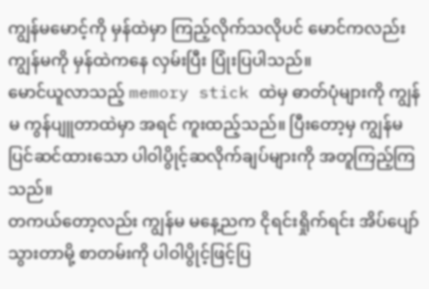ကျွန်မမောင့်ကို မှန်ထဲမှာ ကြည့်လိုက်သလိုပင် မောင်ကလည်း ကျွန်မကို မှန်ထဲကနေ လှမ်းပြီး ပြုံးပြပါသည်။
မောင်ယူလာသည့် memory stick ထဲမှ ဓာတ်ပုံများကို ကျွန်မ ကွန်ပျူတာထဲမှာ အရင် ကူးထည့်သည်။ ပြီးတော့မှ ကျွန်မ ပြင်ဆင်ထားသော ပါဝါပွိုင့်ဆလိုက်ချပ်များကို အတူကြည့်ကြသည်။
တကယ်တော့လည်း ကျွန်မ မနေ့ညက ငိုရင်းရှိုက်ရင်း အိပ်ပျော်သွားတာမို့ စာတမ်းကို ပါဝါပွိုင့်ဖြင့်ပြ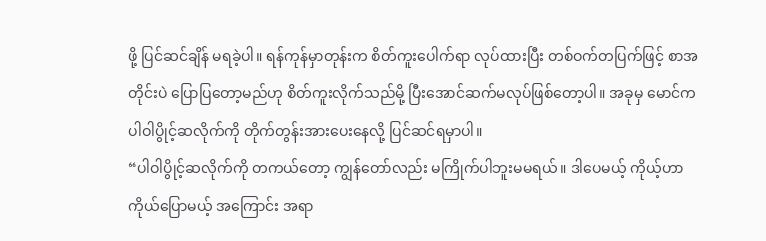ဖို့ ပြင်ဆင်ချိန် မရခဲ့ပါ။ ရန်ကုန်မှာတုန်းက စိတ်ကူးပေါက်ရာ လုပ်ထားပြီး တစ်ဝက်တပြက်ဖြင့် စာအတိုင်းပဲ ပြောပြတော့မည်ဟု စိတ်ကူးလိုက်သည်မို့ ပြီးအောင်ဆက်မလုပ်ဖြစ်တော့ပါ။ အခုမှ မောင်က ပါဝါပွိုင့်ဆလိုက်ကို တိုက်တွန်းအားပေးနေလို့ ပြင်ဆင်ရမှာပါ။
“ပါဝါပွိုင့်ဆလိုက်ကို တကယ်တော့ ကျွန်တော်လည်း မကြိုက်ပါဘူးမမရယ်။ ဒါပေမယ့် ကိုယ့်ဟာကိုယ်ပြောမယ့် အကြောင်း အရာ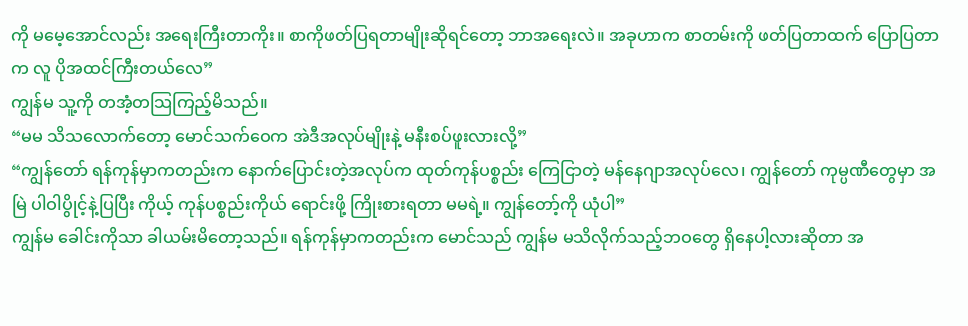ကို မမေ့အောင်လည်း အရေးကြီးတာကိုး။ စာကိုဖတ်ပြရတာမျိုးဆိုရင်တော့ ဘာအရေးလဲ။ အခုဟာက စာတမ်းကို ဖတ်ပြတာထက် ပြောပြတာက လူ ပိုအထင်ကြီးတယ်လေ”
ကျွန်မ သူ့ကို တအံ့တသြကြည့်မိသည်။
“မမ သိသလောက်တော့ မောင်သက်ဝေက အဲဒီအလုပ်မျိုးနဲ့ မနီးစပ်ဖူးလားလို့”
“ကျွန်တော် ရန်ကုန်မှာကတည်းက နောက်ပြောင်းတဲ့အလုပ်က ထုတ်ကုန်ပစ္စည်း ကြေငြာတဲ့ မန်နေဂျာအလုပ်လေ၊ ကျွန်တော် ကုမ္ပဏီတွေမှာ အမြဲ ပါဝါပွိုင့်နဲ့ပြပြီး ကိုယ့် ကုန်ပစ္စည်းကိုယ် ရောင်းဖို့ ကြိုးစားရတာ မမရဲ့။ ကျွန်တော့်ကို ယုံပါ”
ကျွန်မ ခေါင်းကိုသာ ခါယမ်းမိတော့သည်။ ရန်ကုန်မှာကတည်းက မောင်သည် ကျွန်မ မသိလိုက်သည့်ဘဝတွေ ရှိနေပါ့လားဆိုတာ အ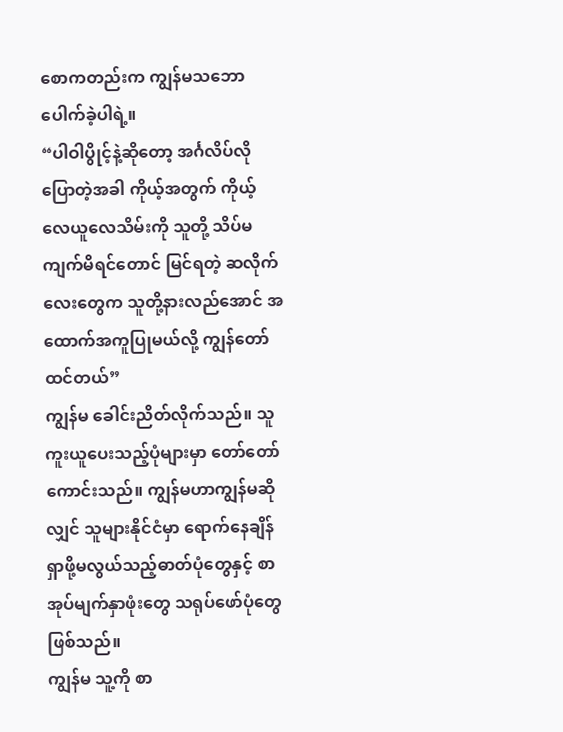စောကတည်းက ကျွန်မသဘောပေါက်ခဲ့ပါရဲ့။
“ပါဝါပွိုင့်နဲ့ဆိုတော့ အင်္ဂလိပ်လိုပြောတဲ့အခါ ကိုယ့်အတွက် ကိုယ့်လေယူလေသိမ်းကို သူတို့ သိပ်မကျက်မိရင်တောင် မြင်ရတဲ့ ဆလိုက်လေးတွေက သူတို့နားလည်အောင် အထောက်အကူပြုမယ်လို့ ကျွန်တော်ထင်တယ်”
ကျွန်မ ခေါင်းညိတ်လိုက်သည်။ သူကူးယူပေးသည့်ပုံများမှာ တော်တော် ကောင်းသည်။ ကျွန်မဟာကျွန်မဆိုလျှင် သူများနိုင်ငံမှာ ရောက်နေချိန် ရှာဖို့မလွယ်သည့်ဓာတ်ပုံတွေနှင့် စာအုပ်မျက်နှာဖုံးတွေ သရုပ်ဖော်ပုံတွေ ဖြစ်သည်။
ကျွန်မ သူ့ကို စာ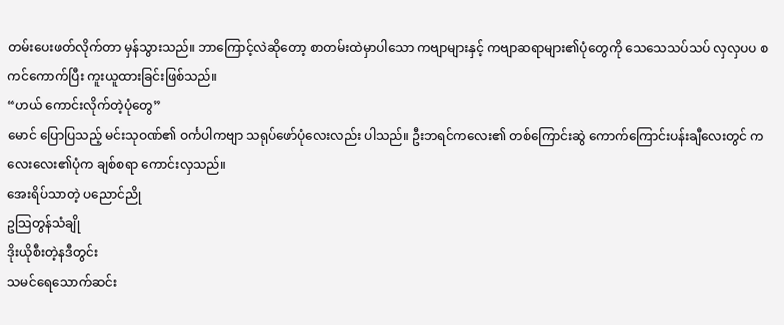တမ်းပေးဖတ်လိုက်တာ မှန်သွားသည်။ ဘာကြောင့်လဲဆိုတော့ စာတမ်းထဲမှာပါသော ကဗျာများနှင့် ကဗျာဆရာများ၏ပုံတွေကို သေသေသပ်သပ် လှလှပပ စကင်ကောက်ပြီး ကူးယူထားခြင်းဖြစ်သည်။
“ဟယ် ကောင်းလိုက်တဲ့ပုံတွေ”
မောင် ပြောပြသည့် မင်းသုဝဏ်၏ ဝင်္ကပါကဗျာ သရုပ်ဖော်ပုံလေးလည်း ပါသည်။ ဦးဘရင်ကလေး၏ တစ်ကြောင်းဆွဲ ကောက်ကြောင်းပန်းချီလေးတွင် ကလေးလေး၏ပုံက ချစ်စရာ ကောင်းလှသည်။
အေးရိပ်သာတဲ့ ပညောင်ညို
ဥသြတွန်သံချို
ဒိုးယိုစီးတဲ့နဒီတွင်း
သမင်ရေသောက်ဆင်း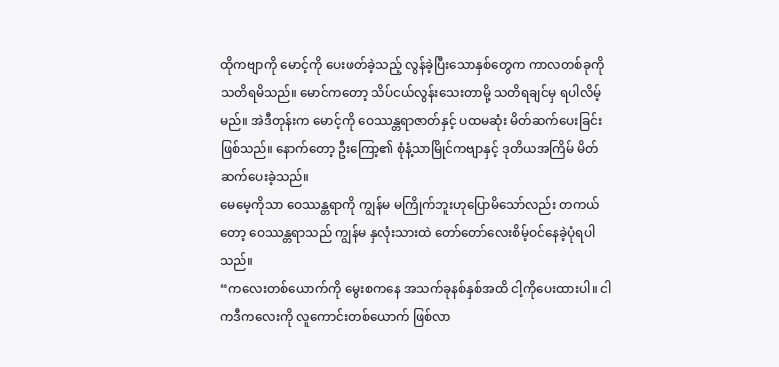ထိုကဗျာကို မောင့်ကို ပေးဖတ်ခဲ့သည့် လွန်ခဲ့ပြီးသောနှစ်တွေက ကာလတစ်ခုကို သတိရမိသည်။ မောင်ကတော့ သိပ်ငယ်လွန်းသေးတာမို့ သတိရချင်မှ ရပါလိမ့်မည်။ အဲဒီတုန်းက မောင့်ကို ဝေဿန္တရာဇာတ်နှင့် ပထမဆုံး မိတ်ဆက်ပေးခြင်း ဖြစ်သည်။ နောက်တော့ ဦးကြော့၏ စုံနံ့သာမြိုင်ကဗျာနှင့် ဒုတိယအကြိမ် မိတ်ဆက်ပေးခဲ့သည်။
မေမေ့ကိုသာ ဝေဿန္တရာကို ကျွန်မ မကြိုက်ဘူးဟုပြောမိသော်လည်း တကယ်တော့ ဝေဿန္တရာသည် ကျွန်မ နှလုံးသားထဲ တော်တော်လေးစိမ့်ဝင်နေခဲ့ပုံရပါသည်။
“ကလေးတစ်ယောက်ကို မွေးစကနေ အသက်ခုနစ်နှစ်အထိ ငါ့ကိုပေးထားပါ။ ငါကဒီကလေးကို လူကောင်းတစ်ယောက် ဖြစ်လာ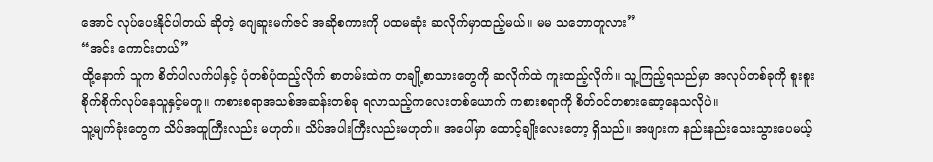အောင် လုပ်ပေးနိုင်ပါတယ် ဆိုတဲ့ ဂျေဆူးမက်ဇင် အဆိုစကားကို ပထမဆုံး ဆလိုက်မှာထည့်မယ်။ မမ သဘောတူလား”
“အင်း ကောင်းတယ်”
ထို့နောက် သူက စိတ်ပါလက်ပါနှင့် ပုံတစ်ပုံထည့်လိုက် စာတမ်းထဲက တချို့စာသားတွေကို ဆလိုက်ထဲ ကူးထည့်လိုက်။ သူ့ကြည့်ရသည်မှာ အလုပ်တစ်ခုကို စူးစူးစိုက်စိုက်လုပ်နေသူနှင့်မတူ။ ကစားစရာအသစ်အဆန်းတစ်ခု ရလာသည့်ကလေးတစ်ယောက် ကစားစရာကို စိတ်ဝင်တစားဆော့နေသလိုပဲ။
သူ့မျက်ခုံးတွေက သိပ်အထူကြီးလည်း မဟုတ်။ သိပ်အပါးကြီးလည်းမဟုတ်။ အပေါ်မှာ ထောင့်ချိုးလေးတော့ ရှိသည်။ အဖျားက နည်းနည်းသေးသွားပေမယ့်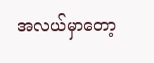အလယ်မှာတော့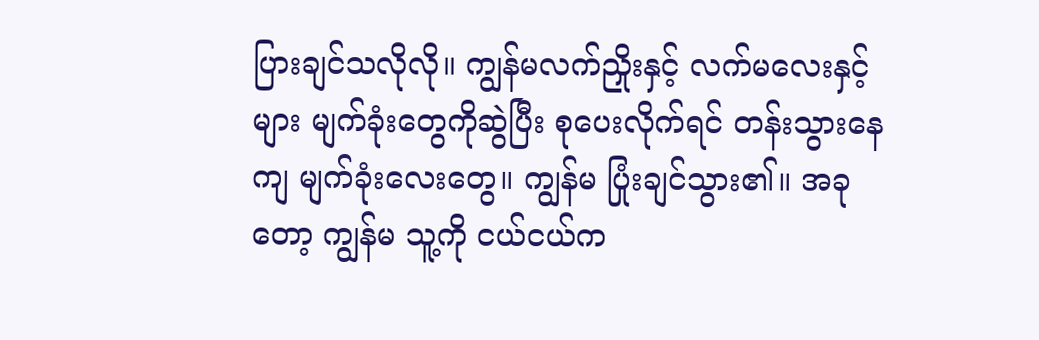ပြားချင်သလိုလို။ ကျွန်မလက်ညှိုးနှင့် လက်မလေးနှင့်များ မျက်ခုံးတွေကိုဆွဲပြီး စုပေးလိုက်ရင် တန်းသွားနေကျ မျက်ခုံးလေးတွေ။ ကျွန်မ ပြုံးချင်သွား၏။ အခုတော့ ကျွန်မ သူ့ကို ငယ်ငယ်က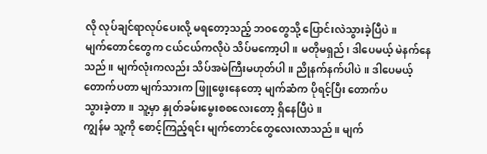လို လုပ်ချင်ရာလုပ်ပေးလို့ မရတော့သည့် ဘဝတွေသို့ ပြောင်းလဲသွားခဲ့ပြီပဲ။
မျက်တောင်တွေက ငယ်ငယ်ကလိုပဲ သိပ်မကော့ပါ။ မတိုမရှည်၊ ဒါပေမယ့် မဲနက်နေသည်။ မျက်လုံးကလည်း သိပ်အမဲကြီးမဟုတ်ပါ။ ညိုနက်နက်ပါပဲ။ ဒါပေမယ့် တောက်ပတာ မျက်သားက ဖြူဖွေးနေတော့ မျက်ဆံက ပိုရင့်ပြီး တောက်ပ
သွားခဲ့တာ။ သူ့မှာ နှုတ်ခမ်းမွေးစစလေးတော့ ရှိနေပြီပဲ။
ကျွန်မ သူ့ကို စောင့်ကြည့်ရင်း မျက်တောင်တွေလေးလာသည်။ မျက်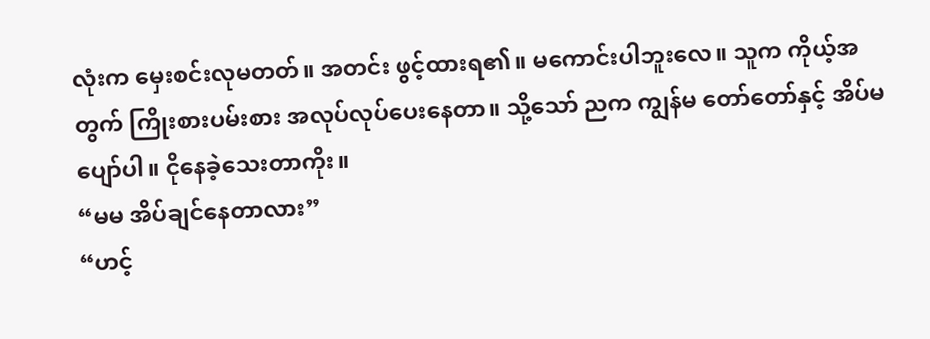လုံးက မှေးစင်းလုမတတ်။ အတင်း ဖွင့်ထားရ၏။ မကောင်းပါဘူးလေ။ သူက ကိုယ့်အတွက် ကြိုးစားပမ်းစား အလုပ်လုပ်ပေးနေတာ။ သို့သော် ညက ကျွန်မ တော်တော်နှင့် အိပ်မပျော်ပါ။ ငိုနေခဲ့သေးတာကိုး။
“မမ အိပ်ချင်နေတာလား”
“ဟင့်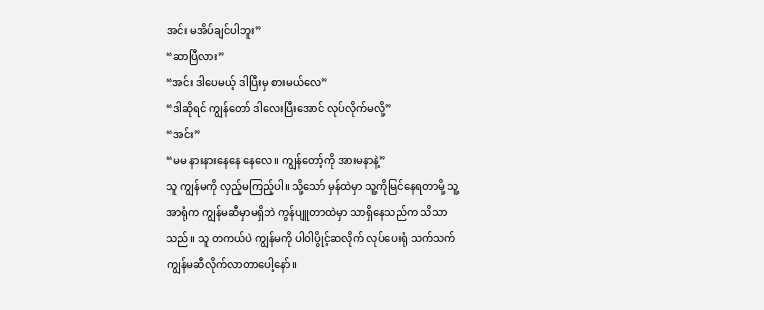အင်း မအိပ်ချင်ပါဘူး”
“ဆာပြီလား”
“အင်း ဒါပေမယ့် ဒါပြီးမှ စားမယ်လေ”
“ဒါဆိုရင် ကျွန်တော် ဒါလေးပြီးအောင် လုပ်လိုက်မလို့”
“အင်း”
“မမ နားနားနေနေ နေလေ။ ကျွန်တော့်ကို အားမနာနဲ့”
သူ ကျွန်မကို လှည့်မကြည့်ပါ။ သို့သော် မှန်ထဲမှာ သူ့ကိုမြင်နေရတာမို့ သူ့အာရုံက ကျွန်မဆီမှာမရှိဘဲ ကွန်ပျူတာထဲမှာ သာရှိနေသည်က သိသာသည်။ သူ တကယ်ပဲ ကျွန်မကို ပါဝါပွိုင့်ဆလိုက် လုပ်ပေးရုံ သက်သက် ကျွန်မဆီလိုက်လာတာပေါ့နော်။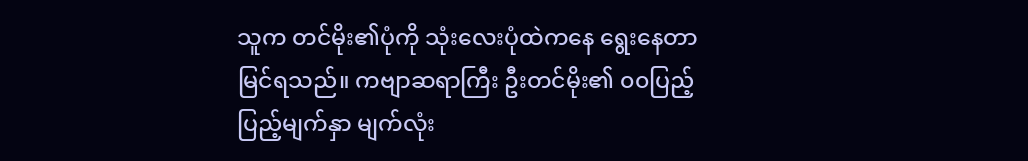သူက တင်မိုး၏ပုံကို သုံးလေးပုံထဲကနေ ရွေးနေတာမြင်ရသည်။ ကဗျာဆရာကြီး ဦးတင်မိုး၏ ၀၀ပြည့်ပြည့်မျက်နှာ မျက်လုံး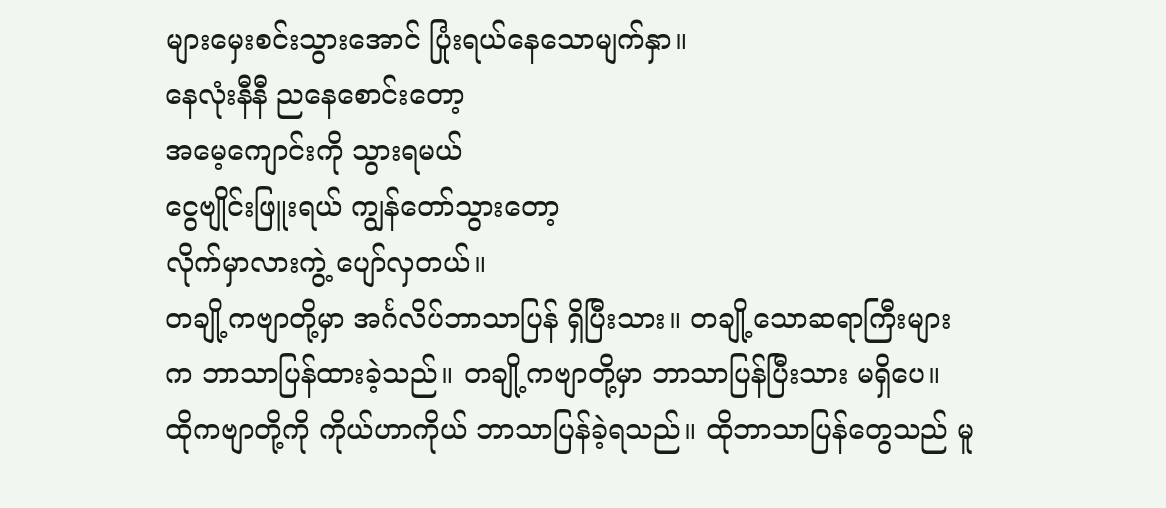များမှေးစင်းသွားအောင် ပြုံးရယ်နေသောမျက်နှာ။
နေလုံးနီနီ ညနေစောင်းတော့
အမေ့ကျောင်းကို သွားရမယ်
ငွေဗျိုင်းဖြူးရယ် ကျွန်တော်သွားတော့
လိုက်မှာလားကွဲ့ ပျော်လှတယ်။
တချို့ကဗျာတို့မှာ အင်္ဂလိပ်ဘာသာပြန် ရှိပြီးသား။ တချို့သောဆရာကြီးများက ဘာသာပြန်ထားခဲ့သည်။ တချို့ကဗျာတို့မှာ ဘာသာပြန်ပြီးသား မရှိပေ။ ထိုကဗျာတို့ကို ကိုယ်ဟာကိုယ် ဘာသာပြန်ခဲ့ရသည်။ ထိုဘာသာပြန်တွေသည် မူ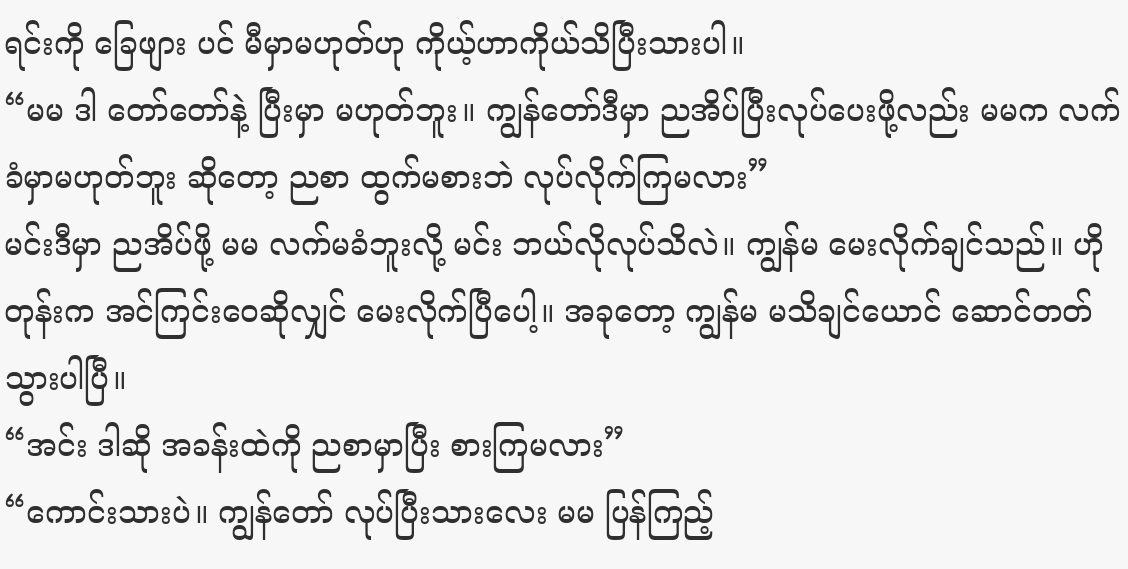ရင်းကို ခြေဖျား ပင် မီမှာမဟုတ်ဟု ကိုယ့်ဟာကိုယ်သိပြီးသားပါ။
“မမ ဒါ တော်တော်နဲ့ ပြီးမှာ မဟုတ်ဘူး။ ကျွန်တော်ဒီမှာ ညအိပ်ပြီးလုပ်ပေးဖို့လည်း မမက လက်ခံမှာမဟုတ်ဘူး ဆိုတော့ ညစာ ထွက်မစားဘဲ လုပ်လိုက်ကြမလား”
မင်းဒီမှာ ညအိပ်ဖို့ မမ လက်မခံဘူးလို့ မင်း ဘယ်လိုလုပ်သိလဲ။ ကျွန်မ မေးလိုက်ချင်သည်။ ဟိုတုန်းက အင်ကြင်းဝေဆိုလျှင် မေးလိုက်ပြီပေါ့။ အခုတော့ ကျွန်မ မသိချင်ယောင် ဆောင်တတ်သွားပါပြီ။
“အင်း ဒါဆို အခန်းထဲကို ညစာမှာပြီး စားကြမလား”
“ကောင်းသားပဲ။ ကျွန်တော် လုပ်ပြီးသားလေး မမ ပြန်ကြည့်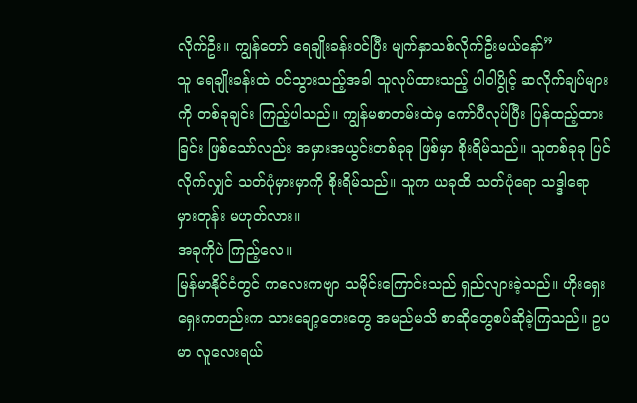လိုက်ဦး။ ကျွန်တော် ရေချိုးခန်းဝင်ပြီး မျက်နှာသစ်လိုက်ဦးမယ်နော်”
သူ ရေချိုးခန်းထဲ ဝင်သွားသည့်အခါ သူလုပ်ထားသည့် ပါဝါပွိုင့် ဆလိုက်ချပ်များကို တစ်ခုချင်း ကြည့်ပါသည်။ ကျွန်မစာတမ်းထဲမှ ကော်ပီလုပ်ပြီး ပြန်ထည့်ထားခြင်း ဖြစ်သော်လည်း အမှားအယွင်းတစ်ခုခု ဖြစ်မှာ စိုးရိမ်သည်။ သူတစ်ခုခု ပြင်လိုက်လျှင် သတ်ပုံမှားမှာကို စိုးရိမ်သည်။ သူက ယခုထိ သတ်ပုံရော သဒ္ဒါရော မှားတုန်း မဟုတ်လား။
အခုကိုပဲ ကြည့်လေ။
မြန်မာနိုင်ငံတွင် ကလေးကဗျာ သမိုင်းကြောင်းသည် ရှည်လျားခဲ့သည်။ ဟိုးရှေးရှေးကတည်းက သားချော့တေးတွေ အမည်မသိ စာဆိုတွေစပ်ဆိုခဲ့ကြသည်။ ဥပမာ လူလေးရယ်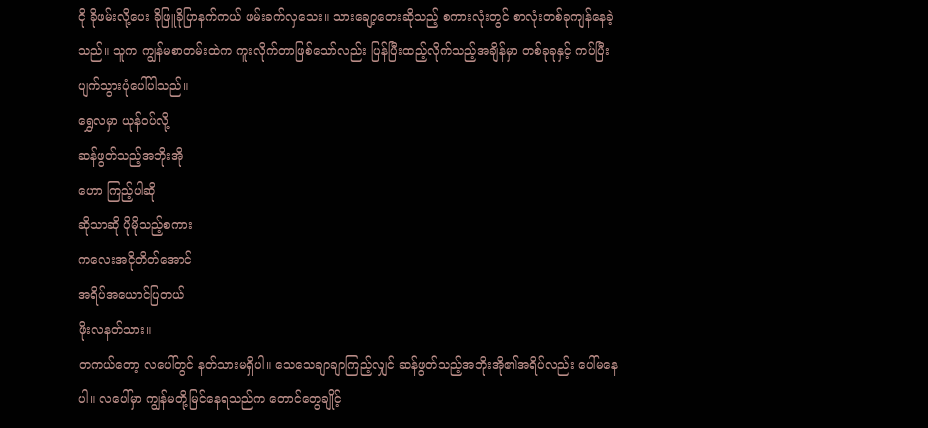ငို ခိုဖမ်းလို့ပေး ခိုဖြူခိုပြာနက်ကယ် ဖမ်းခက်လှသေး။ သားချော့တေးဆိုသည့် စကားလုံးတွင် စာလုံးတစ်ခုကျန်နေခဲ့သည်။ သူက ကျွန်မစာတမ်းထဲက ကူးလိုက်တာဖြစ်သော်လည်း ပြန်ပြီးထည့်လိုက်သည့်အချိန်မှာ တစ်ခုခုနှင့် ကပ်ပြီး ပျက်သွားပုံပေါ်ပါသည်။
ရွှေလမှာ ယုန်ဝပ်လို့
ဆန်ဖွတ်သည့်အဘိုးအို
ဟော ကြည့်ပါဆို
ဆိုသာဆို ပိုမိုသည့်စကား
ကလေးအငိုတိတ်အောင်
အရိပ်အယောင်ပြတယ်
ဖိုးလနတ်သား။
တကယ်တော့ လပေါ်တွင် နတ်သားမရှိပါ။ သေသေချာချာကြည့်လျှင် ဆန်ဖွတ်သည့်အဘိုးအို၏အရိပ်လည်း ပေါ်မနေပါ။ လပေါ်မှာ ကျွန်မတို့မြင်နေရသည်က တောင်တွေချိုင့်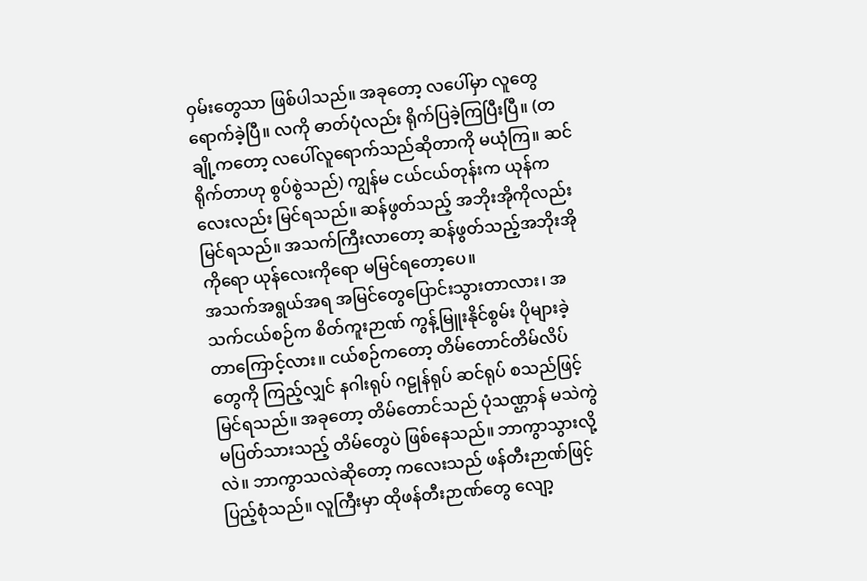ဝှမ်းတွေသာ ဖြစ်ပါသည်။ အခုတော့ လပေါ်မှာ လူတွေရောက်ခဲ့ပြီ။ လကို ဓာတ်ပုံလည်း ရိုက်ပြခဲ့ကြပြီးပြီ။ (တချို့ကတော့ လပေါ်လူရောက်သည်ဆိုတာကို မယုံကြ။ ဆင်ရိုက်တာဟု စွပ်စွဲသည်) ကျွန်မ ငယ်ငယ်တုန်းက ယုန်ကလေးလည်း မြင်ရသည်။ ဆန်ဖွတ်သည့် အဘိုးအိုကိုလည်း မြင်ရသည်။ အသက်ကြီးလာတော့ ဆန်ဖွတ်သည့်အဘိုးအိုကိုရော ယုန်လေးကိုရော မမြင်ရတော့ပေ။
အသက်အရွယ်အရ အမြင်တွေပြောင်းသွားတာလား၊ အသက်ငယ်စဉ်က စိတ်ကူးဉာဏ် ကွန့်မြူးနိုင်စွမ်း ပိုများခဲ့တာကြောင့်လား။ ငယ်စဉ်ကတော့ တိမ်တောင်တိမ်လိပ်တွေကို ကြည့်လျှင် နဂါးရုပ် ဂဠုန်ရုပ် ဆင်ရုပ် စသည်ဖြင့် မြင်ရသည်။ အခုတော့ တိမ်တောင်သည် ပုံသဏ္ဌာန် မသဲကွဲ မပြတ်သားသည့် တိမ်တွေပဲ ဖြစ်နေသည်။ ဘာကွာသွားလို့လဲ။ ဘာကွာသလဲဆိုတော့ ကလေးသည် ဖန်တီးဉာဏ်ဖြင့် ပြည့်စုံသည်။ လူကြီးမှာ ထိုဖန်တီးဉာဏ်တွေ လျော့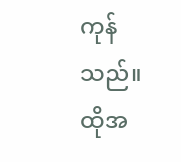ကုန်သည်။
ထိုအ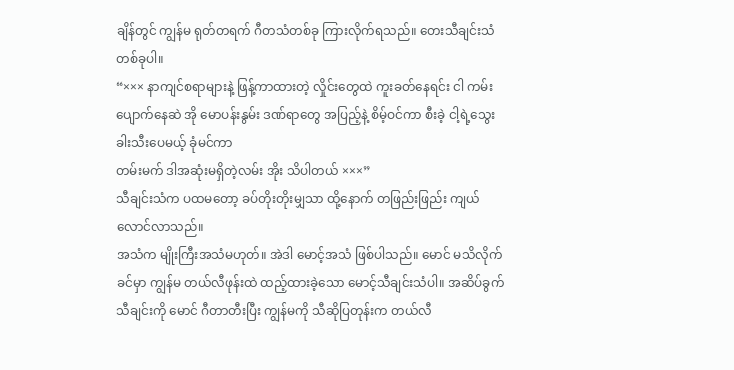ချိန်တွင် ကျွန်မ ရုတ်တရက် ဂီတသံတစ်ခု ကြားလိုက်ရသည်။ တေးသီချင်းသံတစ်ခုပါ။
“××× နာကျင်စရာများနဲ့ ဖြန့်ကာထားတဲ့ လှိုင်းတွေထဲ ကူးခတ်နေရင်း ငါ ကမ်းပျောက်နေဆဲ အို မောပန်းနွမ်း ဒဏ်ရာတွေ အပြည့်နဲ့ စိမ့်ဝင်ကာ စီးခဲ့ ငါ့ရဲ့သွေး ခါးသီးပေမယ့် ခုံမင်ကာ
တမ်းမက် ဒါအဆုံးမရှိတဲ့လမ်း အိုး သိပါတယ် ×××”
သီချင်းသံက ပထမတော့ ခပ်တိုးတိုးမျှသာ ထို့နောက် တဖြည်းဖြည်း ကျယ်လောင်လာသည်။
အသံက မျိုးကြီးအသံမဟုတ်။ အဲဒါ မောင့်အသံ ဖြစ်ပါသည်။ မောင် မသိလိုက်ခင်မှာ ကျွန်မ တယ်လီဖုန်းထဲ ထည့်ထားခဲ့သော မောင့်သီချင်းသံပါ။ အဆိပ်ခွက် သီချင်းကို မောင် ဂီတာတီးပြီး ကျွန်မကို သီဆိုပြတုန်းက တယ်လီ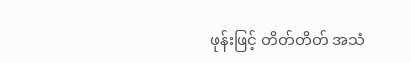ဖုန်းဖြင့် တိတ်တိတ် အသံ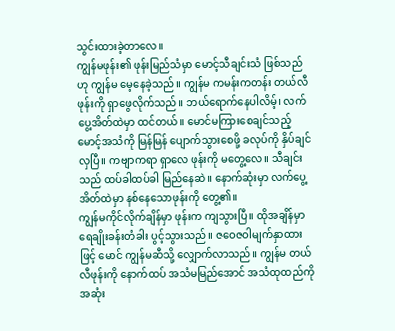သွင်းထားခဲ့တာလေ။
ကျွန်မဖုန်း၏ ဖုန်းမြည်သံမှာ မောင့်သီချင်းသံ ဖြစ်သည်ဟု ကျွန်မ မေ့နေခဲ့သည်။ ကျွန်မ ကမန်းကတန်း တယ်လီဖုန်းကို ရှာဖွေလိုက်သည်။ ဘယ်ရောက်နေပါလိမ့်၊ လက်ပွေ့အိတ်ထဲမှာ ထင်တယ်။ မောင်မကြားစေချင်သည့် မောင့်အသံကို မြန်မြန် ပျောက်သွားစေဖို့ ခလုပ်ကို နှိပ်ချင်လှပြီ။ ကဗျာကရာ ရှာလေ ဖုန်းကို မတွေ့လေ။ သီချင်းသည် ထပ်ခါထပ်ခါ မြည်နေဆဲ။ နောက်ဆုံးမှာ လက်ပွေ့အိတ်ထဲမှာ နစ်နေသောဖုန်းကို တွေ့၏။
ကျွန်မကိုင်လိုက်ချိန်မှာ ဖုန်းက ကျသွားပြီ။ ထိုအချိန်မှာ ရေချိုးခန်းတံခါး ပွင့်သွားသည်။ ဇဝေဇဝါမျက်နှာထားဖြင့် မောင် ကျွန်မဆီသို့ လျှောက်လာသည်။ ကျွန်မ တယ်လီဖုန်းကို နောက်ထပ် အသံမမြည်အောင် အသံထုထည်ကို အဆုံး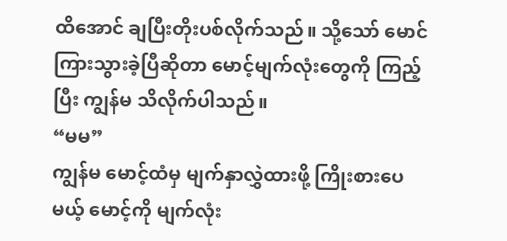ထိအောင် ချပြီးတိုးပစ်လိုက်သည်။ သို့သော် မောင် ကြားသွားခဲ့ပြီဆိုတာ မောင့်မျက်လုံးတွေကို ကြည့်ပြီး ကျွန်မ သိလိုက်ပါသည်။
“မမ”
ကျွန်မ မောင့်ထံမှ မျက်နှာလွှဲထားဖို့ ကြိုးစားပေမယ့် မောင့်ကို မျက်လုံး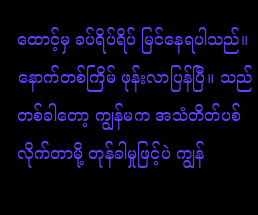ထောင့်မှ ခပ်ရိပ်ရိပ် မြင်နေရပါသည်။
နောက်တစ်ကြိမ် ဖုန်းလာပြန်ပြီ။ သည်တစ်ခါတော့ ကျွန်မက အသံတိတ်ပစ်လိုက်တာမို့ တုန်ခါမှုဖြင့်ပဲ ကျွန်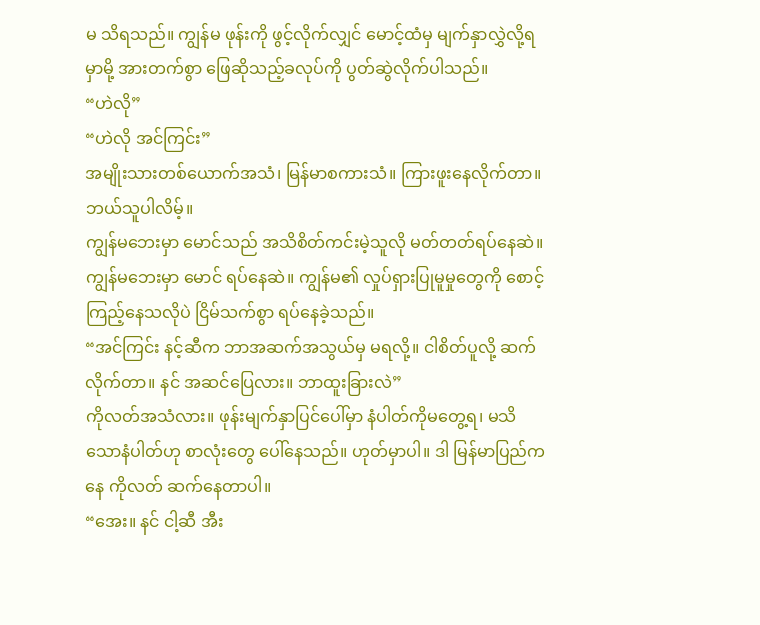မ သိရသည်။ ကျွန်မ ဖုန်းကို ဖွင့်လိုက်လျှင် မောင့်ထံမှ မျက်နှာလွှဲလို့ရမှာမို့ အားတက်စွာ ဖြေဆိုသည့်ခလုပ်ကို ပွတ်ဆွဲလိုက်ပါသည်။
“ဟဲလို”
“ဟဲလို အင်ကြင်း”
အမျိုးသားတစ်ယောက်အသံ၊ မြန်မာစကားသံ။ ကြားဖူးနေလိုက်တာ။ ဘယ်သူပါလိမ့်။
ကျွန်မဘေးမှာ မောင်သည် အသိစိတ်ကင်းမဲ့သူလို မတ်တတ်ရပ်နေဆဲ။ ကျွန်မဘေးမှာ မောင် ရပ်နေဆဲ။ ကျွန်မ၏ လှုပ်ရှားပြုမူမှုတွေကို စောင့်ကြည့်နေသလိုပဲ ငြိမ်သက်စွာ ရပ်နေခဲ့သည်။
“အင်ကြင်း နင့်ဆီက ဘာအဆက်အသွယ်မှ မရလို့။ ငါစိတ်ပူလို့ ဆက်လိုက်တာ။ နင် အဆင်ပြေလား။ ဘာထူးခြားလဲ”
ကိုလတ်အသံလား။ ဖုန်းမျက်နှာပြင်ပေါ်မှာ နံပါတ်ကိုမတွေ့ရ၊ မသိသောနံပါတ်ဟု စာလုံးတွေ ပေါ်နေသည်။ ဟုတ်မှာပါ။ ဒါ မြန်မာပြည်ကနေ ကိုလတ် ဆက်နေတာပါ။
“အေး။ နင် ငါ့ဆီ အီး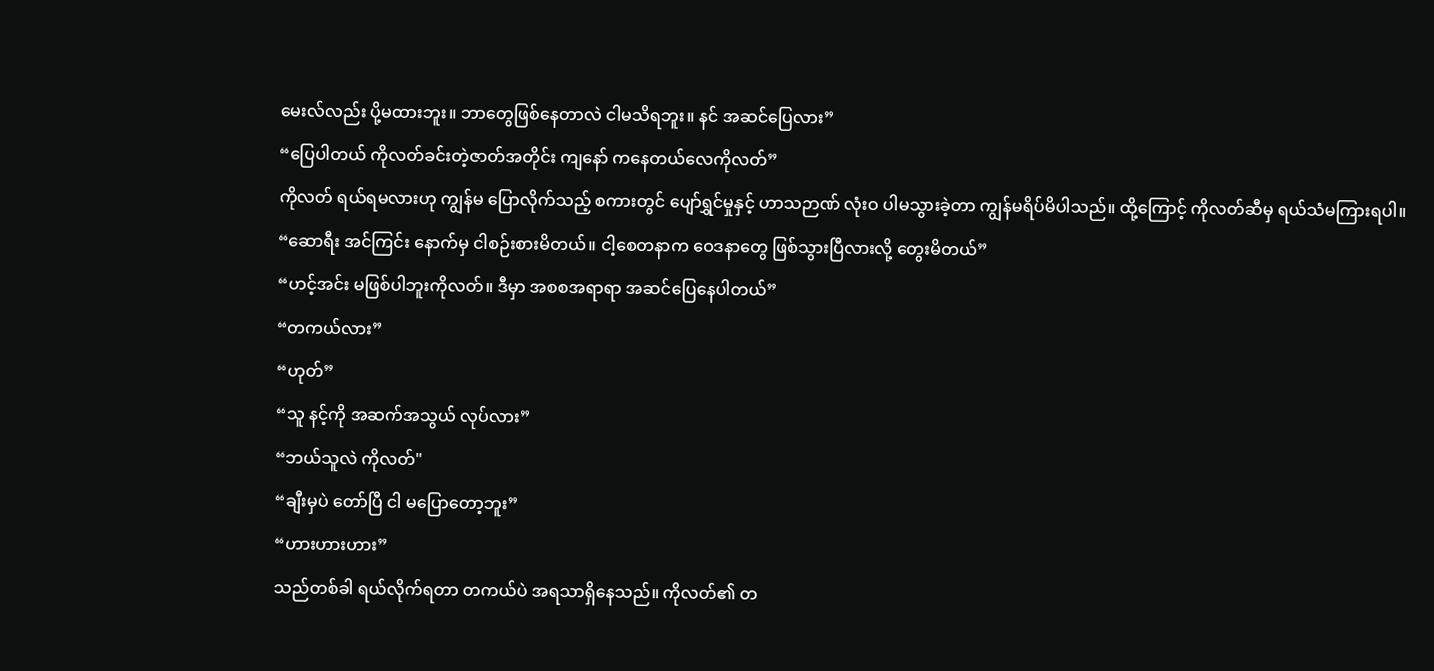မေးလ်လည်း ပို့မထားဘူး။ ဘာတွေဖြစ်နေတာလဲ ငါမသိရဘူး။ နင် အဆင်ပြေလား”
“ပြေပါတယ် ကိုလတ်ခင်းတဲ့ဇာတ်အတိုင်း ကျနော် ကနေတယ်လေကိုလတ်”
ကိုလတ် ရယ်ရမလားဟု ကျွန်မ ပြောလိုက်သည့် စကားတွင် ပျော်ရွှင်မှုနှင့် ဟာသဉာဏ် လုံးဝ ပါမသွားခဲ့တာ ကျွန်မရိပ်မိပါသည်။ ထို့ကြောင့် ကိုလတ်ဆီမှ ရယ်သံမကြားရပါ။
“ဆောရီး အင်ကြင်း နောက်မှ ငါစဉ်းစားမိတယ်။ ငါ့စေတနာက ဝေဒနာတွေ ဖြစ်သွားပြီလားလို့ တွေးမိတယ်”
“ဟင့်အင်း မဖြစ်ပါဘူးကိုလတ်။ ဒီမှာ အစစအရာရာ အဆင်ပြေနေပါတယ်”
“တကယ်လား”
“ဟုတ်”
“သူ နင့်ကို အဆက်အသွယ် လုပ်လား”
“ဘယ်သူလဲ ကိုလတ်"
“ချီးမှပဲ တော်ပြီ ငါ မပြောတော့ဘူး”
“ဟားဟားဟား”
သည်တစ်ခါ ရယ်လိုက်ရတာ တကယ်ပဲ အရသာရှိနေသည်။ ကိုလတ်၏ တ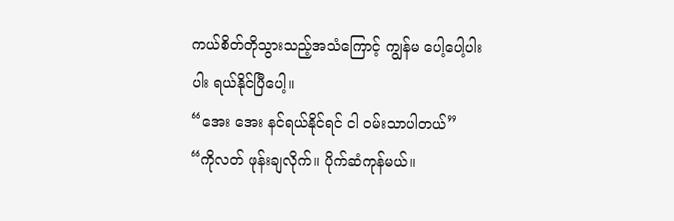ကယ်စိတ်တိုသွားသည့်အသံကြောင့် ကျွန်မ ပေါ့ပေါ့ပါးပါး ရယ်နိုင်ပြီပေါ့။
“အေး အေး နင်ရယ်နိုင်ရင် ငါ ဝမ်းသာပါတယ်”
“ကိုလတ် ဖုန်းချလိုက်။ ပိုက်ဆံကုန်မယ်။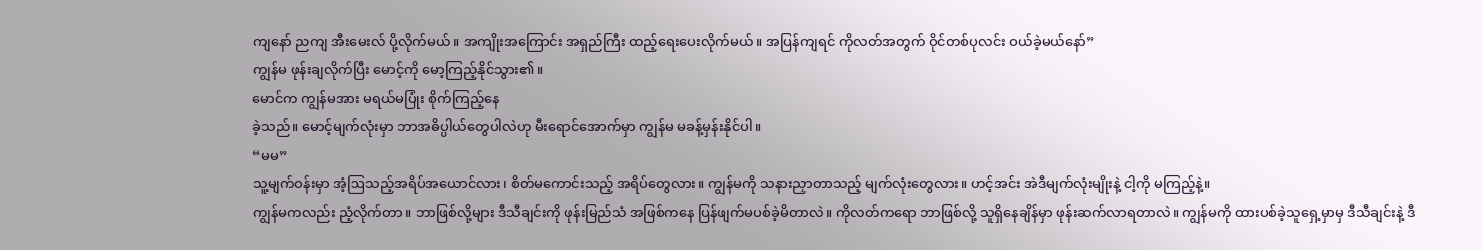ကျနော် ညကျ အီးမေးလ် ပို့လိုက်မယ်။ အကျိုးအကြောင်း အရှည်ကြီး ထည့်ရေးပေးလိုက်မယ်။ အပြန်ကျရင် ကိုလတ်အတွက် ဝိုင်တစ်ပုလင်း ဝယ်ခဲ့မယ်နော်”
ကျွန်မ ဖုန်းချလိုက်ပြီး မောင့်ကို မော့ကြည့်နိုင်သွား၏။
မောင်က ကျွန်မအား မရယ်မပြုံး စိုက်ကြည့်နေ
ခဲ့သည်။ မောင့်မျက်လုံးမှာ ဘာအဓိပ္ပါယ်တွေပါလဲဟု မီးရောင်အောက်မှာ ကျွန်မ မခန့်မှန်းနိုင်ပါ။
“မမ”
သူ့မျက်ဝန်းမှာ အံ့ဩသည့်အရိပ်အယောင်လား၊ စိတ်မကောင်းသည့် အရိပ်တွေလား။ ကျွန်မကို သနားညှာတာသည့် မျက်လုံးတွေလား။ ဟင့်အင်း အဲဒီမျက်လုံးမျိုးနဲ့ ငါ့ကို မကြည့်နဲ့။
ကျွန်မကလည်း ညံ့လိုက်တာ။ ဘာဖြစ်လို့များ ဒီသီချင်းကို ဖုန်းမြည်သံ အဖြစ်ကနေ ပြန်ဖျက်မပစ်ခဲ့မိတာလဲ။ ကိုလတ်ကရော ဘာဖြစ်လို့ သူရှိနေချိန်မှာ ဖုန်းဆက်လာရတာလဲ။ ကျွန်မကို ထားပစ်ခဲ့သူရှေ့မှာမှ ဒီသီချင်းနဲ့ ဒီ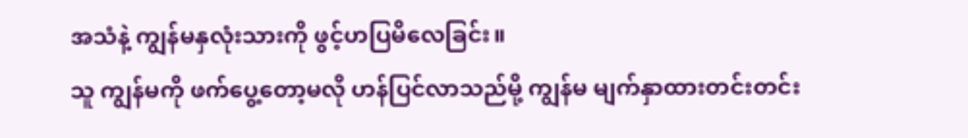အသံနဲ့ ကျွန်မနှလုံးသားကို ဖွင့်ဟပြမိလေခြင်း။
သူ ကျွန်မကို ဖက်ပွေ့တော့မလို ဟန်ပြင်လာသည်မို့ ကျွန်မ မျက်နှာထားတင်းတင်း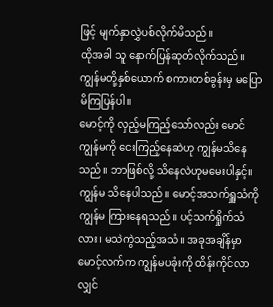ဖြင့် မျက်နှာလွှဲပစ်လိုက်မိသည်။
ထိုအခါ သူ နောက်ပြန်ဆုတ်လိုက်သည်။ ကျွန်မတို့နှစ်ယောက် စကားတစ်ခွန်းမှ မပြောမိကြပြန်ပါ။
မောင့်ကို လှည့်မကြည့်သော်လည်း မောင် ကျွန်မကို ငေးကြည့်နေဆဲဟု ကျွန်မသိနေသည်။ ဘာဖြစ်လို့ သိနေလဲဟုမမေးပါနှင့်။ ကျွန်မ သိနေပါသည်။ မောင့်အသက်ရှူသံကို ကျွန်မ ကြားနေရသည်။ ပင့်သက်ရှိုက်သံလား၊ မသဲကွဲသည့်အသံ။ အခုအချိန်မှာ မောင့်လက်က ကျွန်မပခုံးကို ထိန်းကိုင်လာလျှင်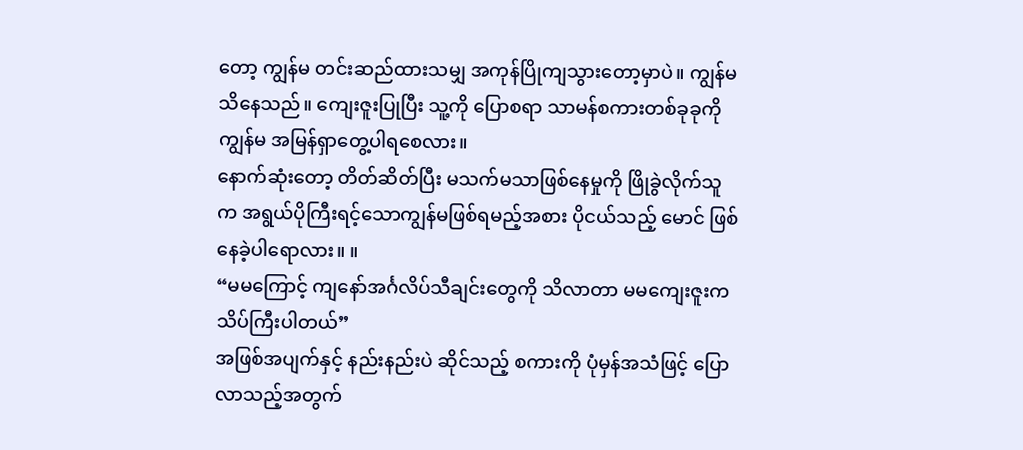တော့ ကျွန်မ တင်းဆည်ထားသမျှ အကုန်ပြိုကျသွားတော့မှာပဲ။ ကျွန်မ သိနေသည်။ ကျေးဇူးပြုပြီး သူ့ကို ပြောစရာ သာမန်စကားတစ်ခုခုကို ကျွန်မ အမြန်ရှာတွေ့ပါရစေလား။
နောက်ဆုံးတော့ တိတ်ဆိတ်ပြီး မသက်မသာဖြစ်နေမှုကို ဖြိုခွဲလိုက်သူက အရွယ်ပိုကြီးရင့်သောကျွန်မဖြစ်ရမည့်အစား ပိုငယ်သည့် မောင် ဖြစ်နေခဲ့ပါရောလား။ ။
“မမကြောင့် ကျနော်အင်္ဂလိပ်သီချင်းတွေကို သိလာတာ မမကျေးဇူးက သိပ်ကြီးပါတယ်”
အဖြစ်အပျက်နှင့် နည်းနည်းပဲ ဆိုင်သည့် စကားကို ပုံမှန်အသံဖြင့် ပြောလာသည့်အတွက်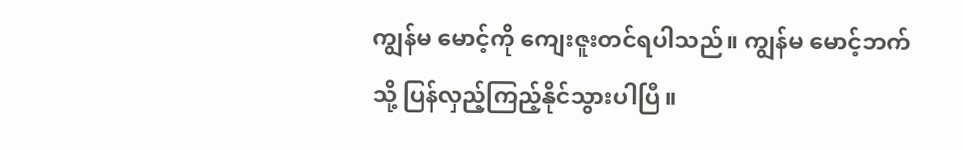ကျွန်မ မောင့်ကို ကျေးဇူးတင်ရပါသည်။ ကျွန်မ မောင့်ဘက်သို့ ပြန်လှည့်ကြည့်နိုင်သွားပါပြီ။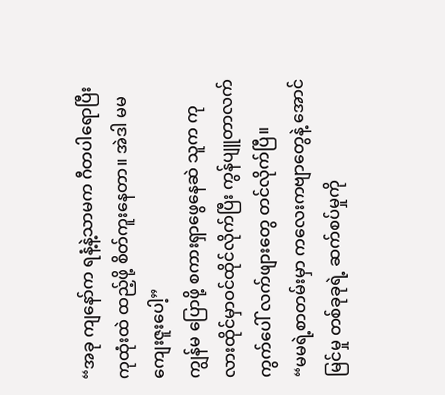“အခု ကျနော်က ရနံ့နဲ့သာမက ဂီတပါရောပြီး ကုထုံးထဲ ထည့်ဖို့ စိတ်ကူးနေတာ။ အဲဒါ မမကျေးဇူးပေါ့”
ကျွန်မ ပြောဖို့ စကားရှာဖွေနေဆဲ သူက ကုလားထိုင်မှာဝင်ထိုင်လိုက်ပြီး ကွန်ပျူတာလက်ကွက်ပေါ် လက်ဖျားတွေ တင်လိုက်ပြီ။
“မမရဲ့စာတမ်းမှာ ကလေးကဗျာတွေနဲ့ အောင်မြင်မှု တစ်ခုခုရဲ့ ဆက်စပ်မှုကို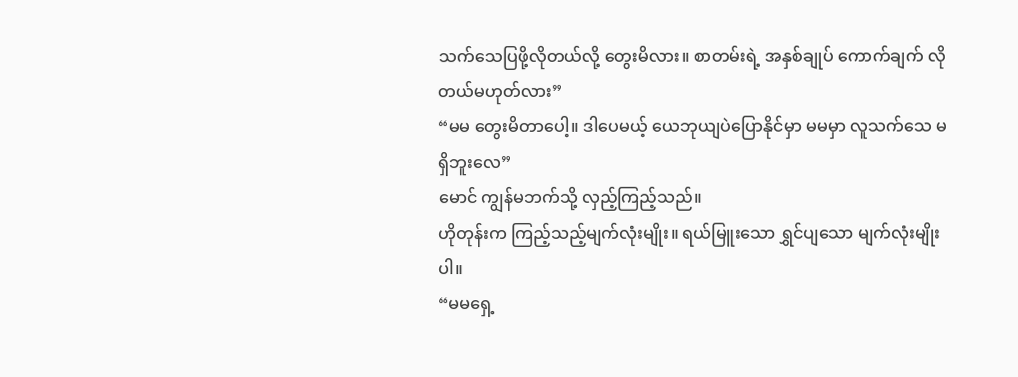သက်သေပြဖို့လိုတယ်လို့ တွေးမိလား။ စာတမ်းရဲ့ အနှစ်ချုပ် ကောက်ချက် လိုတယ်မဟုတ်လား”
“မမ တွေးမိတာပေါ့။ ဒါပေမယ့် ယေဘုယျပဲပြောနိုင်မှာ မမမှာ လူသက်သေ မရှိဘူးလေ”
မောင် ကျွန်မဘက်သို့ လှည့်ကြည့်သည်။
ဟိုတုန်းက ကြည့်သည့်မျက်လုံးမျိုး။ ရယ်မြူးသော ရွှင်ပျသော မျက်လုံးမျိုးပါ။
“မမရှေ့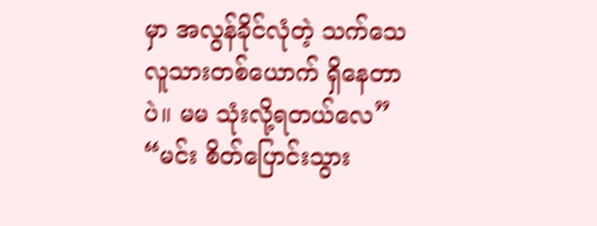မှာ အလွန်ခိုင်လုံတဲ့ သက်သေ လူသားတစ်ယောက် ရှိနေတာပဲ။ မမ သုံးလို့ရတယ်လေ”
“မင်း စိတ်ပြောင်းသွား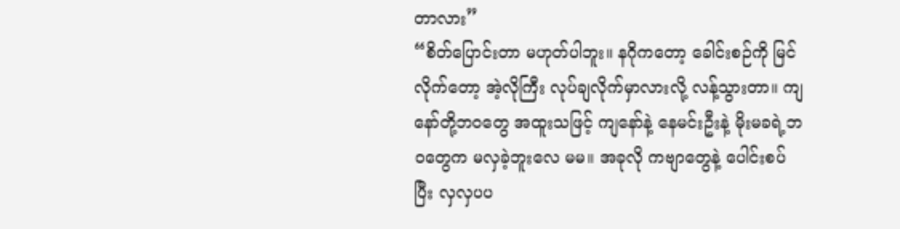တာလား”
“စိတ်ပြောင်းတာ မဟုတ်ပါဘူး။ နဂိုကတော့ ခေါင်းစဉ်ကို မြင်လိုက်တော့ အဲ့လိုကြီး လုပ်ချလိုက်မှာလားလို့ လန့်သွားတာ။ ကျနော်တို့ဘဝတွေ အထူးသဖြင့် ကျနော်နဲ့ နေမင်းဦးနဲ့ မိုးမခရဲ့ဘဝတွေက မလှခဲ့ဘူးလေ မမ။ အခုလို ကဗျာတွေနဲ့ ပေါင်းစပ်ပြီး လှလှပပ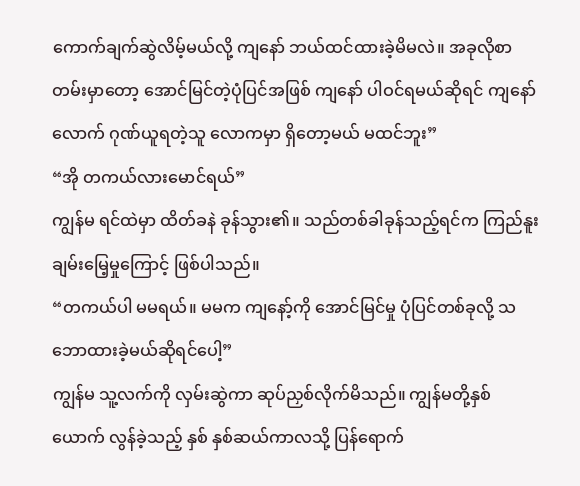ကောက်ချက်ဆွဲလိမ့်မယ်လို့ ကျနော် ဘယ်ထင်ထားခဲ့မိမလဲ။ အခုလိုစာတမ်းမှာတော့ အောင်မြင်တဲ့ပုံပြင်အဖြစ် ကျနော် ပါဝင်ရမယ်ဆိုရင် ကျနော်လောက် ဂုဏ်ယူရတဲ့သူ လောကမှာ ရှိတော့မယ် မထင်ဘူး”
“အို တကယ်လားမောင်ရယ်”
ကျွန်မ ရင်ထဲမှာ ထိတ်ခနဲ ခုန်သွား၏။ သည်တစ်ခါခုန်သည့်ရင်က ကြည်နူးချမ်းမြေ့မှုကြောင့် ဖြစ်ပါသည်။
“တကယ်ပါ မမရယ်။ မမက ကျနော့်ကို အောင်မြင်မှု ပုံပြင်တစ်ခုလို့ သဘောထားခဲ့မယ်ဆိုရင်ပေါ့”
ကျွန်မ သူ့လက်ကို လှမ်းဆွဲကာ ဆုပ်ညှစ်လိုက်မိသည်။ ကျွန်မတို့နှစ်ယောက် လွန်ခဲ့သည့် နှစ် နှစ်ဆယ်ကာလသို့ ပြန်ရောက်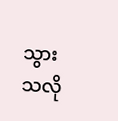သွားသလို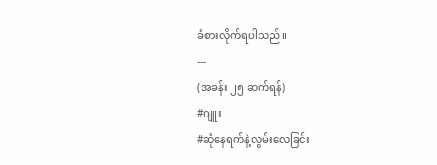ခံစားလိုက်ရပါသည်။
---
(အခန်း ၂၅ ဆက်ရန်)
#ဂျူး
#ဆုံနေရက်နဲ့လွမ်းလေခြင်း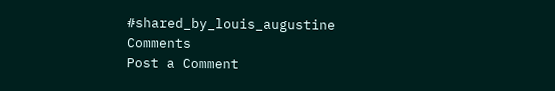#shared_by_louis_augustine
Comments
Post a Comment